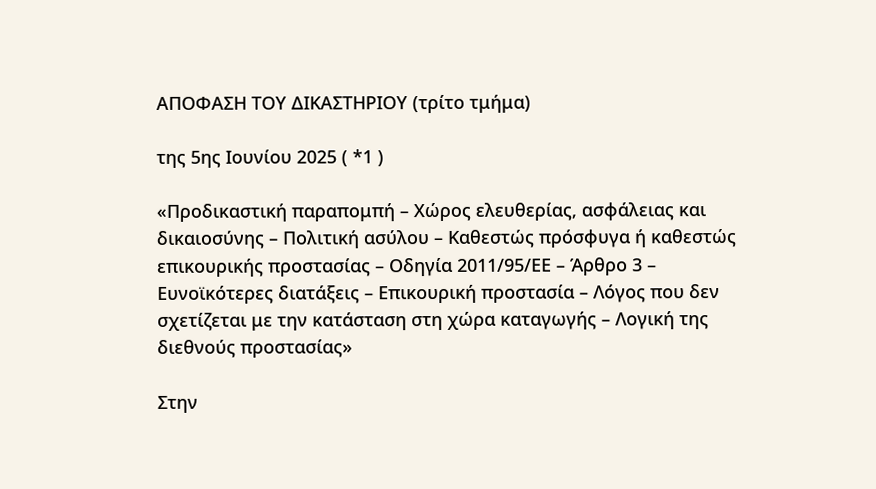ΑΠΟΦΑΣΗ ΤΟΥ ΔΙΚΑΣΤΗΡΙΟΥ (τρίτο τμήμα)

της 5ης Ιουνίου 2025 ( *1 )

«Προδικαστική παραπομπή – Χώρος ελευθερίας, ασφάλειας και δικαιοσύνης – Πολιτική ασύλου – Καθεστώς πρόσφυγα ή καθεστώς επικουρικής προστασίας – Οδηγία 2011/95/ΕΕ – Άρθρο 3 – Ευνοϊκότερες διατάξεις – Επικουρική προστασία – Λόγος που δεν σχετίζεται με την κατάσταση στη χώρα καταγωγής – Λογική της διεθνούς προστασίας»

Στην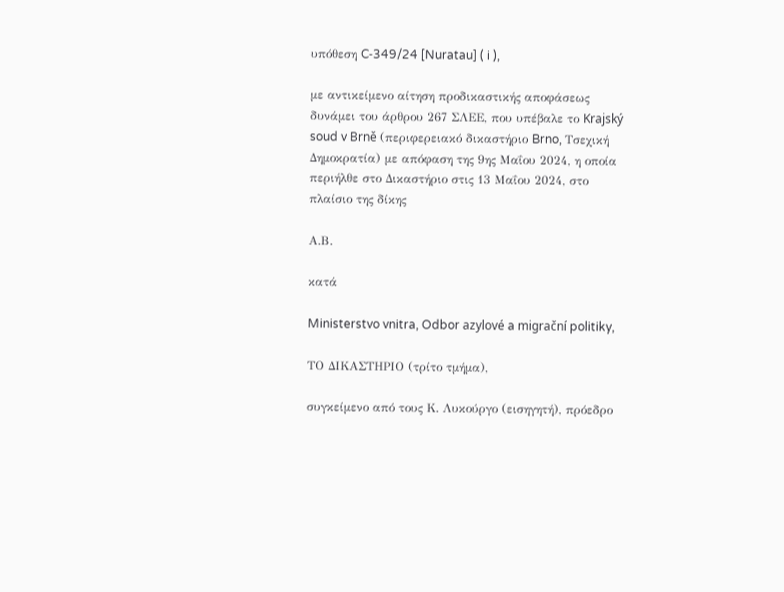υπόθεση C‑349/24 [Nuratau] ( i ),

με αντικείμενο αίτηση προδικαστικής αποφάσεως δυνάμει του άρθρου 267 ΣΛΕΕ, που υπέβαλε το Krajský soud v Brně (περιφερειακό δικαστήριο Brno, Τσεχική Δημοκρατία) με απόφαση της 9ης Μαΐου 2024, η οποία περιήλθε στο Δικαστήριο στις 13 Μαΐου 2024, στο πλαίσιο της δίκης

Α.Β.

κατά

Ministerstvo vnitra, Odbor azylové a migrační politiky,

ΤΟ ΔΙΚΑΣΤΗΡΙΟ (τρίτο τμήμα),

συγκείμενο από τους Κ. Λυκούργο (εισηγητή), πρόεδρο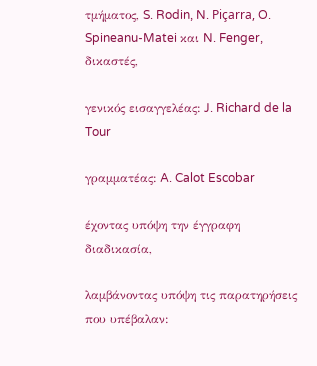τμήματος, S. Rodin, N. Piçarra, O. Spineanu-Matei και N. Fenger, δικαστές,

γενικός εισαγγελέας: J. Richard de la Tour

γραμματέας: A. Calot Escobar

έχοντας υπόψη την έγγραφη διαδικασία,

λαμβάνοντας υπόψη τις παρατηρήσεις που υπέβαλαν: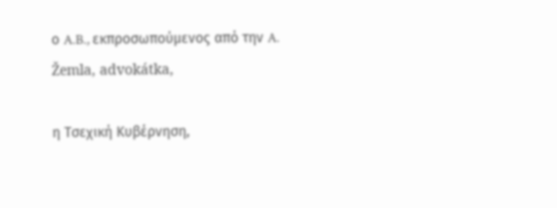ο A.B., εκπροσωπούμενος από την A. Žemla, advokátka,

η Τσεχική Κυβέρνηση,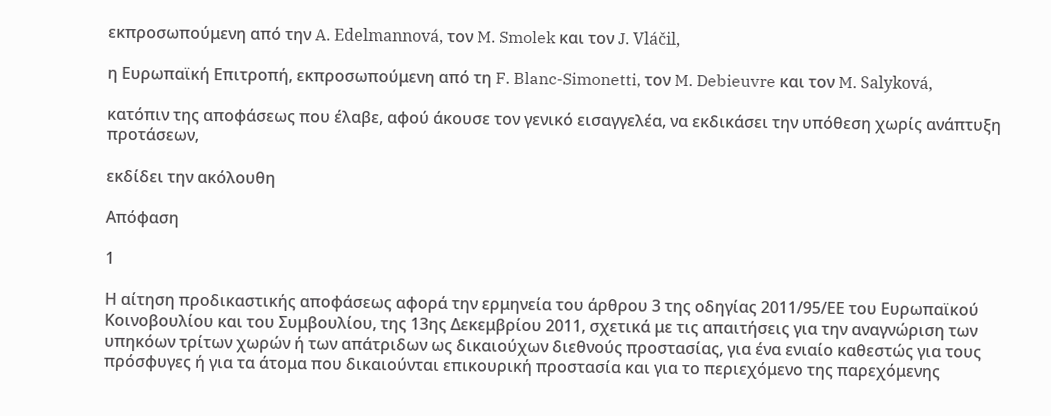εκπροσωπούμενη από την A. Edelmannová, τον M. Smolek και τον J. Vláčil,

η Ευρωπαϊκή Επιτροπή, εκπροσωπούμενη από τη F. Blanc-Simonetti, τον M. Debieuvre και τον M. Salyková,

κατόπιν της αποφάσεως που έλαβε, αφού άκουσε τον γενικό εισαγγελέα, να εκδικάσει την υπόθεση χωρίς ανάπτυξη προτάσεων,

εκδίδει την ακόλουθη

Απόφαση

1

Η αίτηση προδικαστικής αποφάσεως αφορά την ερμηνεία του άρθρου 3 της οδηγίας 2011/95/ΕΕ του Ευρωπαϊκού Κοινοβουλίου και του Συμβουλίου, της 13ης Δεκεμβρίου 2011, σχετικά με τις απαιτήσεις για την αναγνώριση των υπηκόων τρίτων χωρών ή των απάτριδων ως δικαιούχων διεθνούς προστασίας, για ένα ενιαίο καθεστώς για τους πρόσφυγες ή για τα άτομα που δικαιούνται επικουρική προστασία και για το περιεχόμενο της παρεχόμενης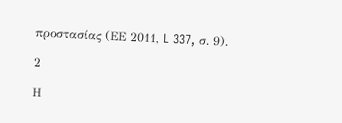προστασίας (ΕΕ 2011, L 337, σ. 9).

2

Η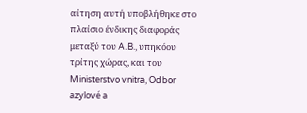αίτηση αυτή υποβλήθηκε στο πλαίσιο ένδικης διαφοράς μεταξύ του A.B., υπηκόου τρίτης χώρας, και του Ministerstvo vnitra, Odbor azylové a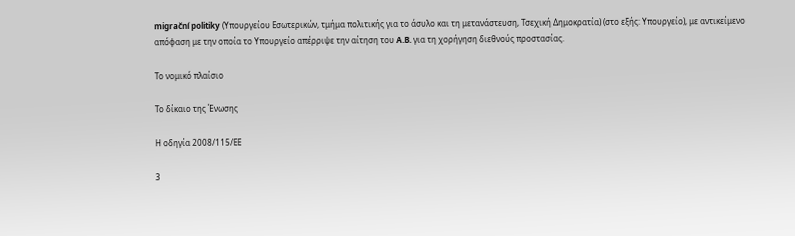migrační politiky (Υπουργείου Εσωτερικών, τμήμα πολιτικής για το άσυλο και τη μετανάστευση, Τσεχική Δημοκρατία) (στο εξής: Υπουργείο), με αντικείμενο απόφαση με την οποία το Υπουργείο απέρριψε την αίτηση του A.B. για τη χορήγηση διεθνούς προστασίας.

Το νομικό πλαίσιο

Το δίκαιο της Ένωσης

Η οδηγία 2008/115/ΕΕ

3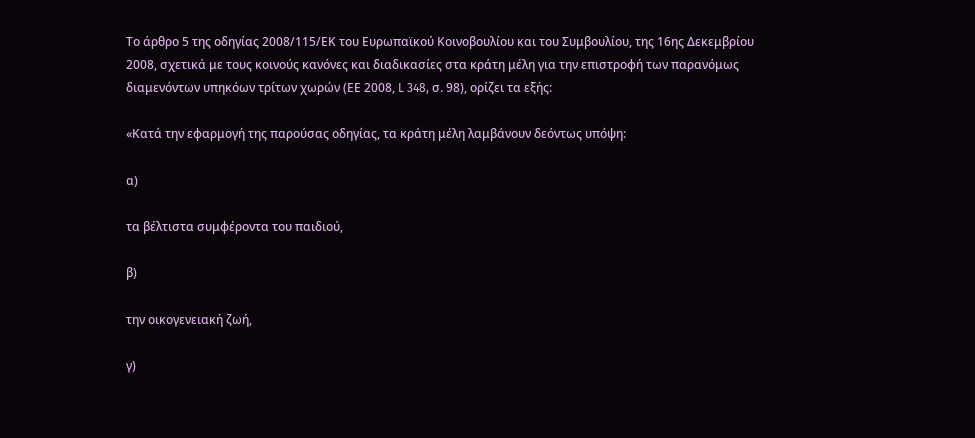Το άρθρο 5 της οδηγίας 2008/115/ΕΚ του Ευρωπαϊκού Κοινοβουλίου και του Συμβουλίου, της 16ης Δεκεμβρίου 2008, σχετικά με τους κοινούς κανόνες και διαδικασίες στα κράτη μέλη για την επιστροφή των παρανόμως διαμενόντων υπηκόων τρίτων χωρών (ΕΕ 2008, L 348, σ. 98), ορίζει τα εξής:

«Κατά την εφαρμογή της παρούσας οδηγίας, τα κράτη μέλη λαμβάνουν δεόντως υπόψη:

α)

τα βέλτιστα συμφέροντα του παιδιού,

β)

την οικογενειακή ζωή,

γ)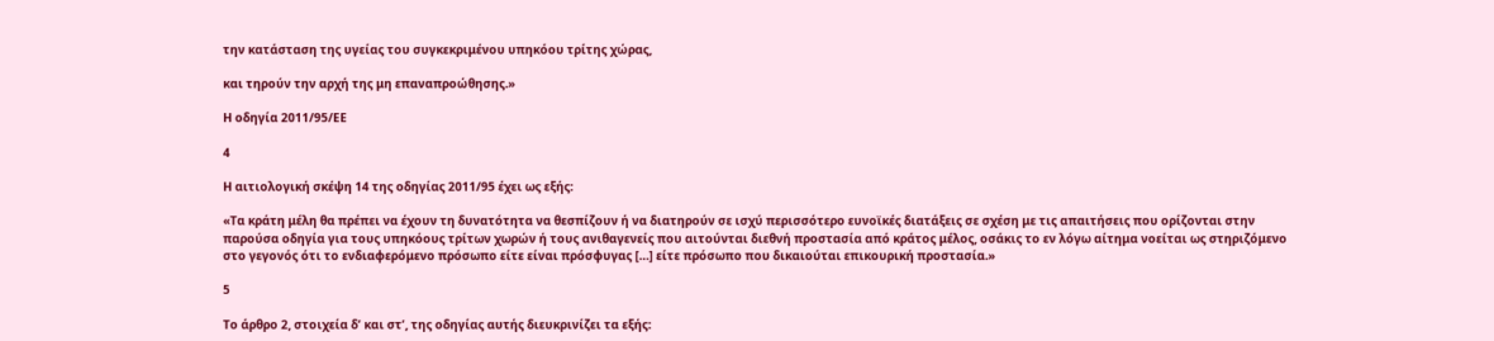την κατάσταση της υγείας του συγκεκριμένου υπηκόου τρίτης χώρας,

και τηρούν την αρχή της μη επαναπροώθησης.»

Η οδηγία 2011/95/ΕΕ

4

Η αιτιολογική σκέψη 14 της οδηγίας 2011/95 έχει ως εξής:

«Τα κράτη μέλη θα πρέπει να έχουν τη δυνατότητα να θεσπίζουν ή να διατηρούν σε ισχύ περισσότερο ευνοϊκές διατάξεις σε σχέση με τις απαιτήσεις που ορίζονται στην παρούσα οδηγία για τους υπηκόους τρίτων χωρών ή τους ανιθαγενείς που αιτούνται διεθνή προστασία από κράτος μέλος, οσάκις το εν λόγω αίτημα νοείται ως στηριζόμενο στο γεγονός ότι το ενδιαφερόμενο πρόσωπο είτε είναι πρόσφυγας […] είτε πρόσωπο που δικαιούται επικουρική προστασία.»

5

Το άρθρο 2, στοιχεία δʹ και στʹ, της οδηγίας αυτής διευκρινίζει τα εξής: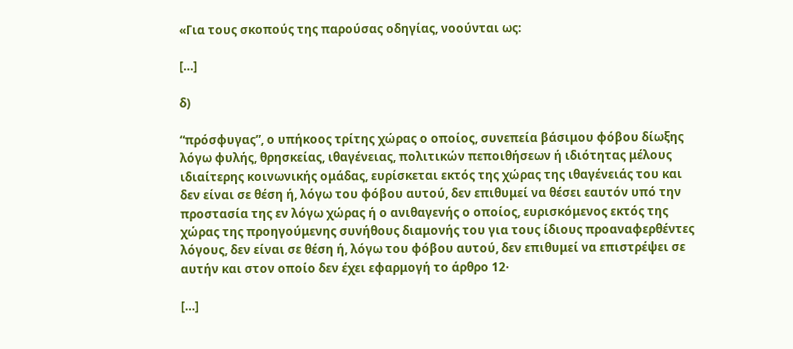«Για τους σκοπούς της παρούσας οδηγίας, νοούνται ως:

[…]

δ)

“πρόσφυγας”, ο υπήκοος τρίτης χώρας ο οποίος, συνεπεία βάσιμου φόβου δίωξης λόγω φυλής, θρησκείας, ιθαγένειας, πολιτικών πεποιθήσεων ή ιδιότητας μέλους ιδιαίτερης κοινωνικής ομάδας, ευρίσκεται εκτός της χώρας της ιθαγένειάς του και δεν είναι σε θέση ή, λόγω του φόβου αυτού, δεν επιθυμεί να θέσει εαυτόν υπό την προστασία της εν λόγω χώρας ή ο ανιθαγενής ο οποίος, ευρισκόμενος εκτός της χώρας της προηγούμενης συνήθους διαμονής του για τους ίδιους προαναφερθέντες λόγους, δεν είναι σε θέση ή, λόγω του φόβου αυτού, δεν επιθυμεί να επιστρέψει σε αυτήν και στον οποίο δεν έχει εφαρμογή το άρθρο 12·

[…]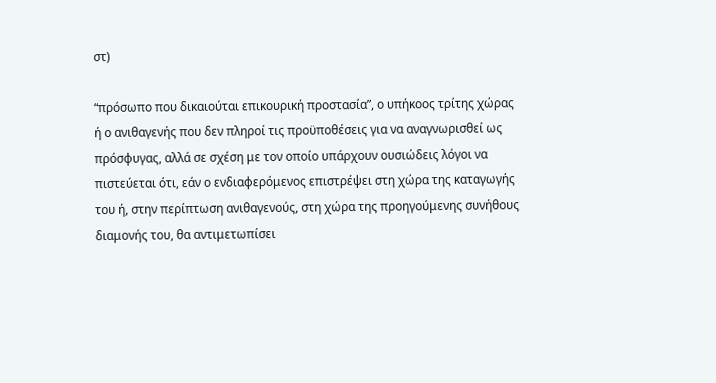στ)

“πρόσωπο που δικαιούται επικουρική προστασία”, ο υπήκοος τρίτης χώρας ή ο ανιθαγενής που δεν πληροί τις προϋποθέσεις για να αναγνωρισθεί ως πρόσφυγας, αλλά σε σχέση με τον οποίο υπάρχουν ουσιώδεις λόγοι να πιστεύεται ότι, εάν ο ενδιαφερόμενος επιστρέψει στη χώρα της καταγωγής του ή, στην περίπτωση ανιθαγενούς, στη χώρα της προηγούμενης συνήθους διαμονής του, θα αντιμετωπίσει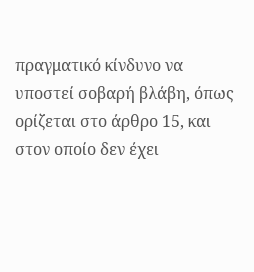πραγματικό κίνδυνο να υποστεί σοβαρή βλάβη, όπως ορίζεται στο άρθρο 15, και στον οποίο δεν έχει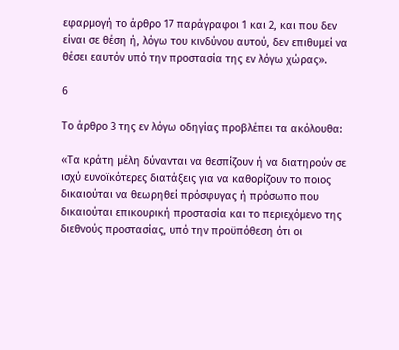εφαρμογή το άρθρο 17 παράγραφοι 1 και 2, και που δεν είναι σε θέση ή, λόγω του κινδύνου αυτού, δεν επιθυμεί να θέσει εαυτόν υπό την προστασία της εν λόγω χώρας».

6

Το άρθρο 3 της εν λόγω οδηγίας προβλέπει τα ακόλουθα:

«Τα κράτη μέλη δύνανται να θεσπίζουν ή να διατηρούν σε ισχύ ευνοϊκότερες διατάξεις για να καθορίζουν το ποιος δικαιούται να θεωρηθεί πρόσφυγας ή πρόσωπο που δικαιούται επικουρική προστασία και το περιεχόμενο της διεθνούς προστασίας, υπό την προϋπόθεση ότι οι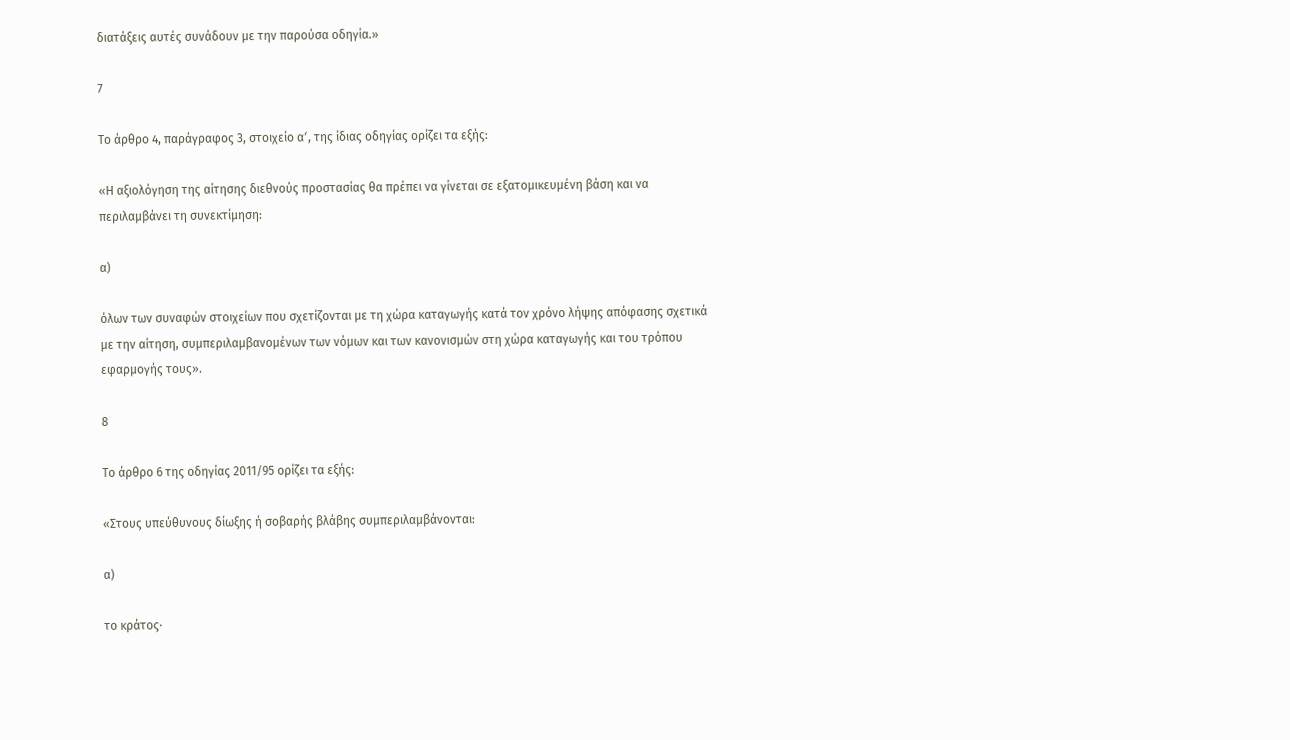διατάξεις αυτές συνάδουν με την παρούσα οδηγία.»

7

Το άρθρο 4, παράγραφος 3, στοιχείο αʹ, της ίδιας οδηγίας ορίζει τα εξής:

«Η αξιολόγηση της αίτησης διεθνούς προστασίας θα πρέπει να γίνεται σε εξατομικευμένη βάση και να περιλαμβάνει τη συνεκτίμηση:

α)

όλων των συναφών στοιχείων που σχετίζονται με τη χώρα καταγωγής κατά τον χρόνο λήψης απόφασης σχετικά με την αίτηση, συμπεριλαμβανομένων των νόμων και των κανονισμών στη χώρα καταγωγής και του τρόπου εφαρμογής τους».

8

Το άρθρο 6 της οδηγίας 2011/95 ορίζει τα εξής:

«Στους υπεύθυνους δίωξης ή σοβαρής βλάβης συμπεριλαμβάνονται:

α)

το κράτος·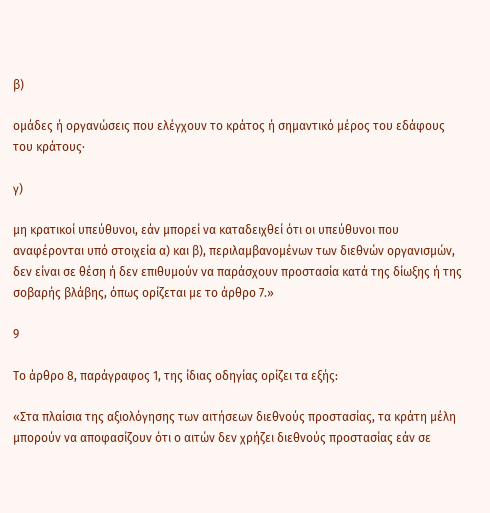β)

ομάδες ή οργανώσεις που ελέγχουν το κράτος ή σημαντικό μέρος του εδάφους του κράτους·

γ)

μη κρατικοί υπεύθυνοι, εάν μπορεί να καταδειχθεί ότι οι υπεύθυνοι που αναφέρονται υπό στοιχεία α) και β), περιλαμβανομένων των διεθνών οργανισμών, δεν είναι σε θέση ή δεν επιθυμούν να παράσχουν προστασία κατά της δίωξης ή της σοβαρής βλάβης, όπως ορίζεται με το άρθρο 7.»

9

Το άρθρο 8, παράγραφος 1, της ίδιας οδηγίας ορίζει τα εξής:

«Στα πλαίσια της αξιολόγησης των αιτήσεων διεθνούς προστασίας, τα κράτη μέλη μπορούν να αποφασίζουν ότι ο αιτών δεν χρήζει διεθνούς προστασίας εάν σε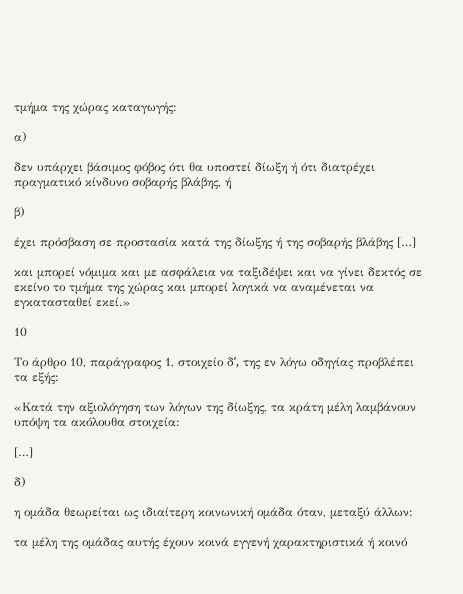τμήμα της χώρας καταγωγής:

α)

δεν υπάρχει βάσιμος φόβος ότι θα υποστεί δίωξη ή ότι διατρέχει πραγματικό κίνδυνο σοβαρής βλάβης, ή

β)

έχει πρόσβαση σε προστασία κατά της δίωξης ή της σοβαρής βλάβης […]

και μπορεί νόμιμα και με ασφάλεια να ταξιδέψει και να γίνει δεκτός σε εκείνο το τμήμα της χώρας και μπορεί λογικά να αναμένεται να εγκατασταθεί εκεί.»

10

Το άρθρο 10, παράγραφος 1, στοιχείο δʹ, της εν λόγω οδηγίας προβλέπει τα εξής:

«Κατά την αξιολόγηση των λόγων της δίωξης, τα κράτη μέλη λαμβάνουν υπόψη τα ακόλουθα στοιχεία:

[…]

δ)

η ομάδα θεωρείται ως ιδιαίτερη κοινωνική ομάδα όταν, μεταξύ άλλων:

τα μέλη της ομάδας αυτής έχουν κοινά εγγενή χαρακτηριστικά ή κοινό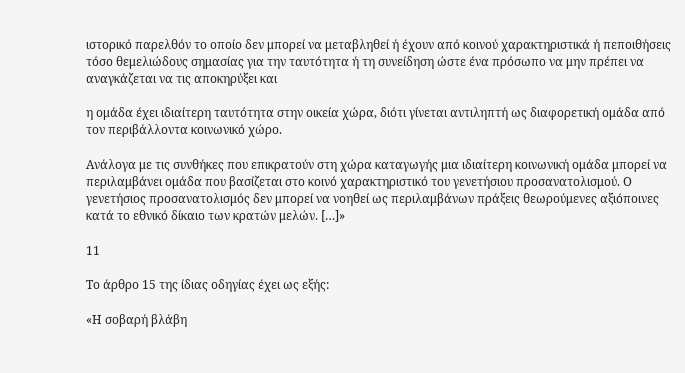ιστορικό παρελθόν το οποίο δεν μπορεί να μεταβληθεί ή έχουν από κοινού χαρακτηριστικά ή πεποιθήσεις τόσο θεμελιώδους σημασίας για την ταυτότητα ή τη συνείδηση ώστε ένα πρόσωπο να μην πρέπει να αναγκάζεται να τις αποκηρύξει και

η ομάδα έχει ιδιαίτερη ταυτότητα στην οικεία χώρα, διότι γίνεται αντιληπτή ως διαφορετική ομάδα από τον περιβάλλοντα κοινωνικό χώρο.

Ανάλογα με τις συνθήκες που επικρατούν στη χώρα καταγωγής μια ιδιαίτερη κοινωνική ομάδα μπορεί να περιλαμβάνει ομάδα που βασίζεται στο κοινό χαρακτηριστικό του γενετήσιου προσανατολισμού. Ο γενετήσιος προσανατολισμός δεν μπορεί να νοηθεί ως περιλαμβάνων πράξεις θεωρούμενες αξιόποινες κατά το εθνικό δίκαιο των κρατών μελών. […]»

11

Το άρθρο 15 της ίδιας οδηγίας έχει ως εξής:

«Η σοβαρή βλάβη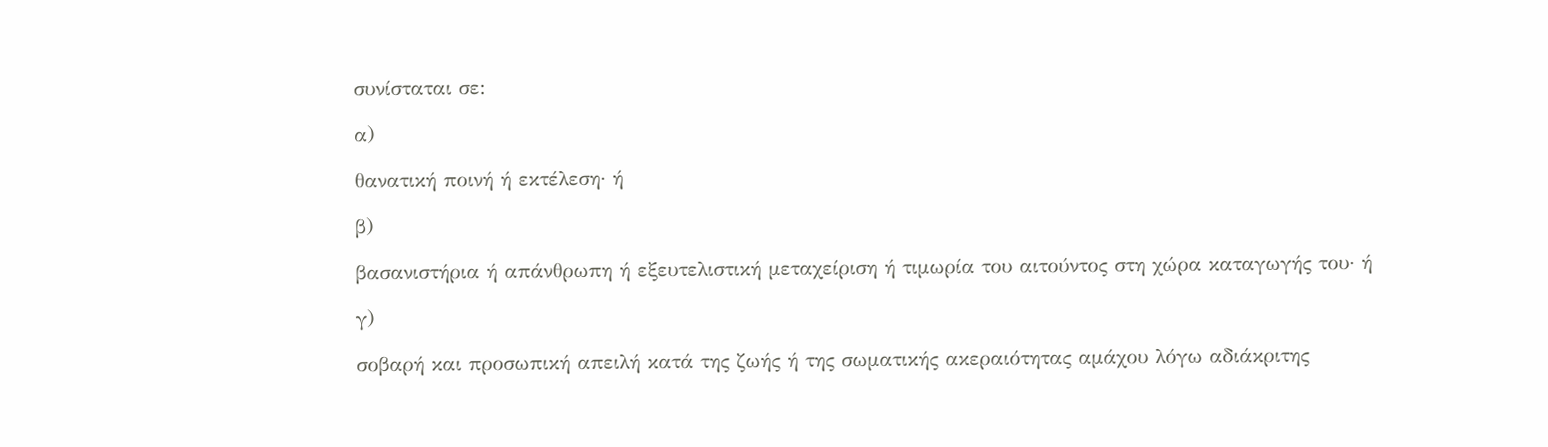συνίσταται σε:

α)

θανατική ποινή ή εκτέλεση· ή

β)

βασανιστήρια ή απάνθρωπη ή εξευτελιστική μεταχείριση ή τιμωρία του αιτούντος στη χώρα καταγωγής του· ή

γ)

σοβαρή και προσωπική απειλή κατά της ζωής ή της σωματικής ακεραιότητας αμάχου λόγω αδιάκριτης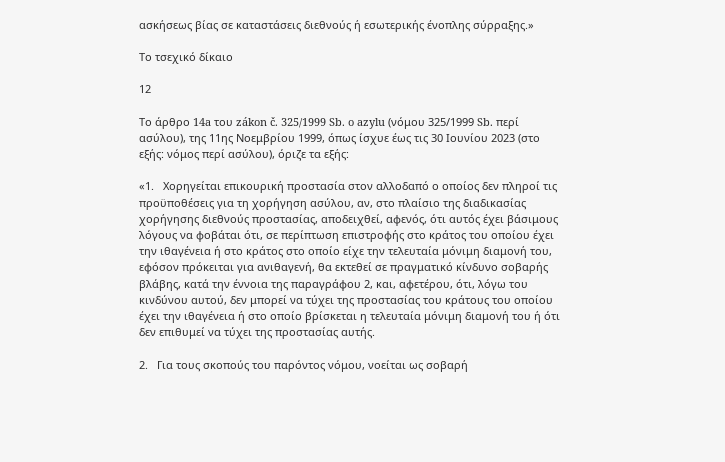ασκήσεως βίας σε καταστάσεις διεθνούς ή εσωτερικής ένοπλης σύρραξης.»

Το τσεχικό δίκαιο

12

Το άρθρο 14a του zákon č. 325/1999 Sb. o azylu (νόμου 325/1999 Sb. περί ασύλου), της 11ης Νοεμβρίου 1999, όπως ίσχυε έως τις 30 Ιουνίου 2023 (στο εξής: νόμος περί ασύλου), όριζε τα εξής:

«1.   Χορηγείται επικουρική προστασία στον αλλοδαπό ο οποίος δεν πληροί τις προϋποθέσεις για τη χορήγηση ασύλου, αν, στο πλαίσιο της διαδικασίας χορήγησης διεθνούς προστασίας, αποδειχθεί, αφενός, ότι αυτός έχει βάσιμους λόγους να φοβάται ότι, σε περίπτωση επιστροφής στο κράτος του οποίου έχει την ιθαγένεια ή στο κράτος στο οποίο είχε την τελευταία μόνιμη διαμονή του, εφόσον πρόκειται για ανιθαγενή, θα εκτεθεί σε πραγματικό κίνδυνο σοβαρής βλάβης, κατά την έννοια της παραγράφου 2, και, αφετέρου, ότι, λόγω του κινδύνου αυτού, δεν μπορεί να τύχει της προστασίας του κράτους του οποίου έχει την ιθαγένεια ή στο οποίο βρίσκεται η τελευταία μόνιμη διαμονή του ή ότι δεν επιθυμεί να τύχει της προστασίας αυτής.

2.   Για τους σκοπούς του παρόντος νόμου, νοείται ως σοβαρή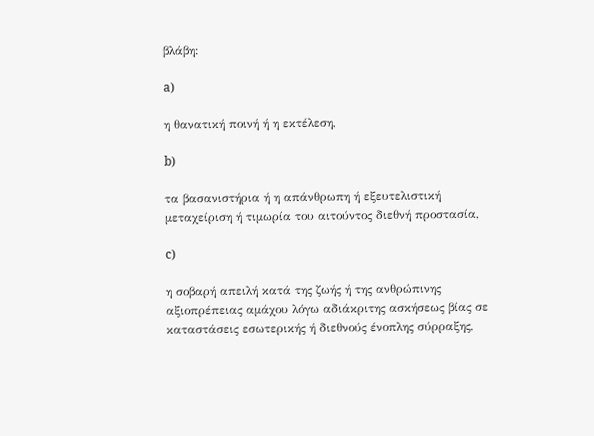βλάβη:

a)

η θανατική ποινή ή η εκτέλεση,

b)

τα βασανιστήρια ή η απάνθρωπη ή εξευτελιστική μεταχείριση ή τιμωρία του αιτούντος διεθνή προστασία,

c)

η σοβαρή απειλή κατά της ζωής ή της ανθρώπινης αξιοπρέπειας αμάχου λόγω αδιάκριτης ασκήσεως βίας σε καταστάσεις εσωτερικής ή διεθνούς ένοπλης σύρραξης,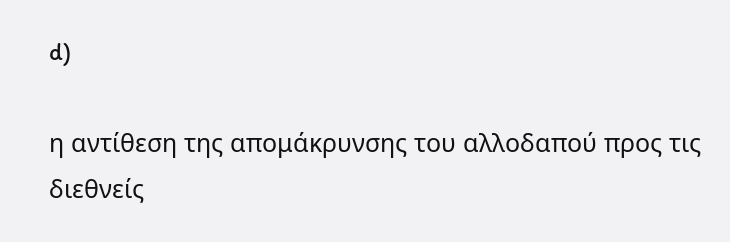d)

η αντίθεση της απομάκρυνσης του αλλοδαπού προς τις διεθνείς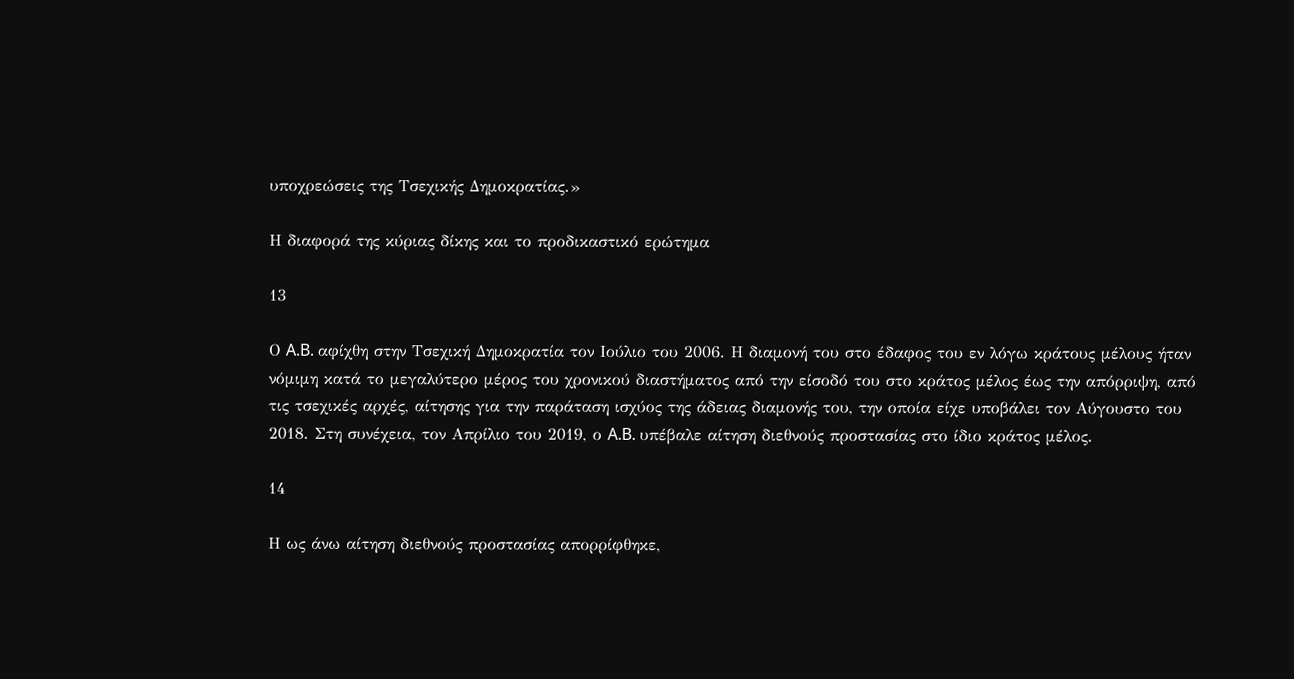υποχρεώσεις της Τσεχικής Δημοκρατίας.»

Η διαφορά της κύριας δίκης και το προδικαστικό ερώτημα

13

Ο A.B. αφίχθη στην Τσεχική Δημοκρατία τον Ιούλιο του 2006. Η διαμονή του στο έδαφος του εν λόγω κράτους μέλους ήταν νόμιμη κατά το μεγαλύτερο μέρος του χρονικού διαστήματος από την είσοδό του στο κράτος μέλος έως την απόρριψη, από τις τσεχικές αρχές, αίτησης για την παράταση ισχύος της άδειας διαμονής του, την οποία είχε υποβάλει τον Αύγουστο του 2018. Στη συνέχεια, τον Απρίλιο του 2019, ο A.B. υπέβαλε αίτηση διεθνούς προστασίας στο ίδιο κράτος μέλος.

14

Η ως άνω αίτηση διεθνούς προστασίας απορρίφθηκε,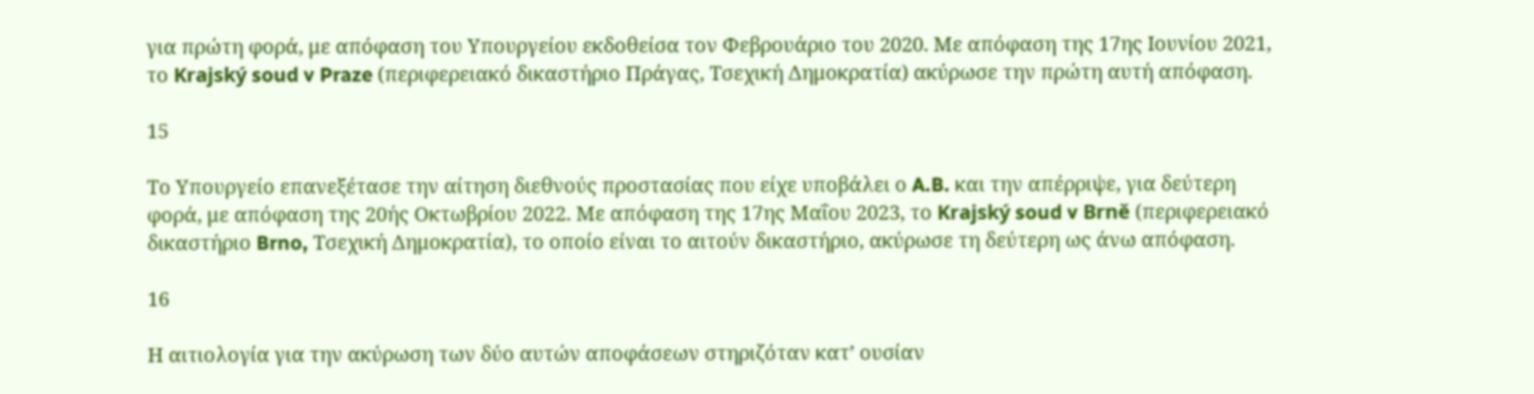για πρώτη φορά, με απόφαση του Υπουργείου εκδοθείσα τον Φεβρουάριο του 2020. Με απόφαση της 17ης Ιουνίου 2021, το Krajský soud v Praze (περιφερειακό δικαστήριο Πράγας, Τσεχική Δημοκρατία) ακύρωσε την πρώτη αυτή απόφαση.

15

Το Υπουργείο επανεξέτασε την αίτηση διεθνούς προστασίας που είχε υποβάλει ο A.B. και την απέρριψε, για δεύτερη φορά, με απόφαση της 20ής Οκτωβρίου 2022. Με απόφαση της 17ης Μαΐου 2023, το Krajský soud v Brně (περιφερειακό δικαστήριο Brno, Τσεχική Δημοκρατία), το οποίο είναι το αιτούν δικαστήριο, ακύρωσε τη δεύτερη ως άνω απόφαση.

16

Η αιτιολογία για την ακύρωση των δύο αυτών αποφάσεων στηριζόταν κατ’ ουσίαν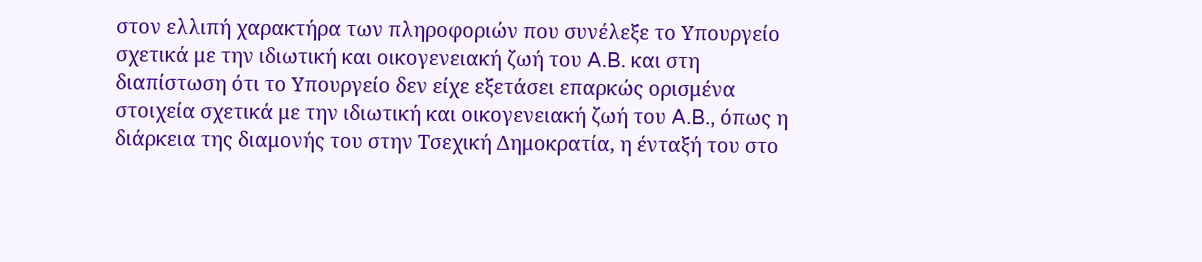στον ελλιπή χαρακτήρα των πληροφοριών που συνέλεξε το Υπουργείο σχετικά με την ιδιωτική και οικογενειακή ζωή του A.B. και στη διαπίστωση ότι το Υπουργείο δεν είχε εξετάσει επαρκώς ορισμένα στοιχεία σχετικά με την ιδιωτική και οικογενειακή ζωή του A.B., όπως η διάρκεια της διαμονής του στην Τσεχική Δημοκρατία, η ένταξή του στο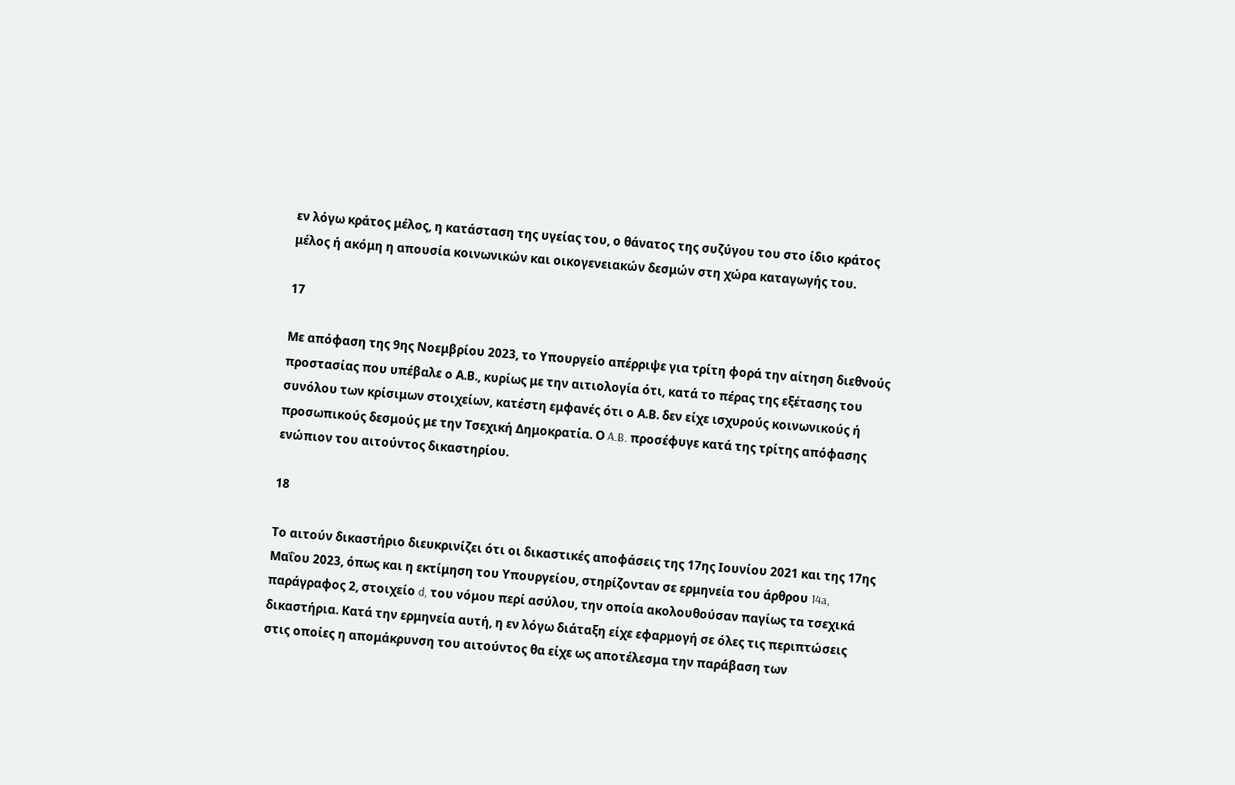εν λόγω κράτος μέλος, η κατάσταση της υγείας του, ο θάνατος της συζύγου του στο ίδιο κράτος μέλος ή ακόμη η απουσία κοινωνικών και οικογενειακών δεσμών στη χώρα καταγωγής του.

17

Με απόφαση της 9ης Νοεμβρίου 2023, το Υπουργείο απέρριψε για τρίτη φορά την αίτηση διεθνούς προστασίας που υπέβαλε ο Α.Β., κυρίως με την αιτιολογία ότι, κατά το πέρας της εξέτασης του συνόλου των κρίσιμων στοιχείων, κατέστη εμφανές ότι ο Α.Β. δεν είχε ισχυρούς κοινωνικούς ή προσωπικούς δεσμούς με την Τσεχική Δημοκρατία. Ο A.B. προσέφυγε κατά της τρίτης απόφασης ενώπιον του αιτούντος δικαστηρίου.

18

Το αιτούν δικαστήριο διευκρινίζει ότι οι δικαστικές αποφάσεις της 17ης Ιουνίου 2021 και της 17ης Μαΐου 2023, όπως και η εκτίμηση του Υπουργείου, στηρίζονταν σε ερμηνεία του άρθρου 14a, παράγραφος 2, στοιχείο d, του νόμου περί ασύλου, την οποία ακολουθούσαν παγίως τα τσεχικά δικαστήρια. Κατά την ερμηνεία αυτή, η εν λόγω διάταξη είχε εφαρμογή σε όλες τις περιπτώσεις στις οποίες η απομάκρυνση του αιτούντος θα είχε ως αποτέλεσμα την παράβαση των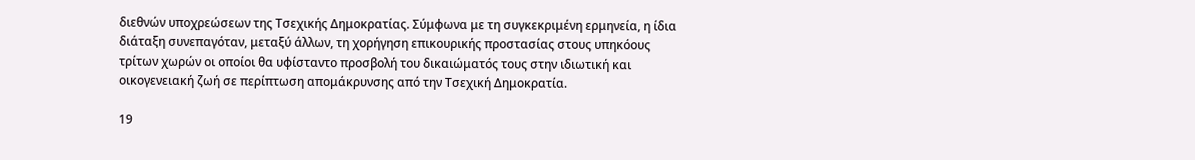διεθνών υποχρεώσεων της Τσεχικής Δημοκρατίας. Σύμφωνα με τη συγκεκριμένη ερμηνεία, η ίδια διάταξη συνεπαγόταν, μεταξύ άλλων, τη χορήγηση επικουρικής προστασίας στους υπηκόους τρίτων χωρών οι οποίοι θα υφίσταντο προσβολή του δικαιώματός τους στην ιδιωτική και οικογενειακή ζωή σε περίπτωση απομάκρυνσης από την Τσεχική Δημοκρατία.

19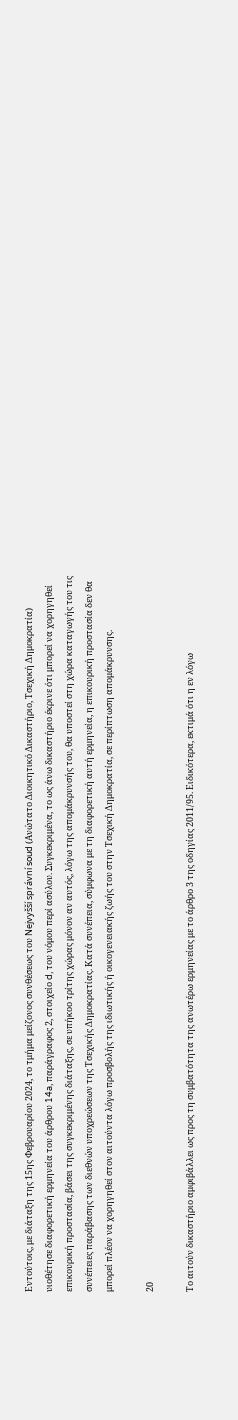Εντούτοις, με διάταξη της 15ης Φεβρουαρίου 2024, το τμήμα μείζονος συνθέσεως του Nejvyšší správní soud (Ανώτατο Διοικητικό Δικαστήριο, Τσεχική Δημοκρατία) υιοθέτησε διαφορετική ερμηνεία του άρθρου 14a, παράγραφος 2, στοιχείο d, του νόμου περί ασύλου. Συγκεκριμένα, το ως άνω δικαστήριο έκρινε ότι μπορεί να χορηγηθεί επικουρική προστασία, βάσει της συγκεκριμένης διάταξης, σε υπήκοο τρίτης χώρας μόνον αν αυτός, λόγω της απομάκρυνσής του, θα υποστεί στη χώρα καταγωγής του τις συνέπειες παράβασης των διεθνών υποχρεώσεων της Τσεχικής Δημοκρατίας. Κατά συνέπεια, σύμφωνα με τη διαφορετική αυτή ερμηνεία, η επικουρική προστασία δεν θα μπορεί πλέον να χορηγηθεί στον αιτούντα λόγω προσβολής της ιδιωτικής ή οικογενειακής ζωής του στην Τσεχική Δημοκρατία, σε περίπτωση απομάκρυνσης.

20

Το αιτούν δικαστήριο αμφιβάλλει ως προς τη συμβατότητα της ανωτέρω ερμηνείας με το άρθρο 3 της οδηγίας 2011/95. Ειδικότερα, εκτιμά ότι η εν λόγω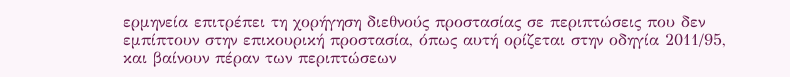ερμηνεία επιτρέπει τη χορήγηση διεθνούς προστασίας σε περιπτώσεις που δεν εμπίπτουν στην επικουρική προστασία, όπως αυτή ορίζεται στην οδηγία 2011/95, και βαίνουν πέραν των περιπτώσεων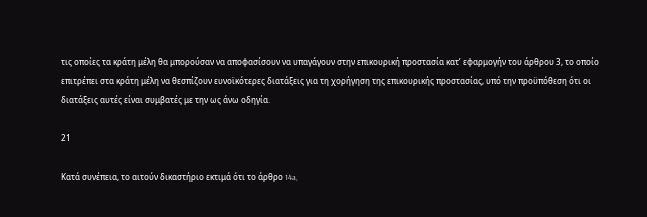τις οποίες τα κράτη μέλη θα μπορούσαν να αποφασίσουν να υπαγάγουν στην επικουρική προστασία κατ’ εφαρμογήν του άρθρου 3, το οποίο επιτρέπει στα κράτη μέλη να θεσπίζουν ευνοϊκότερες διατάξεις για τη χορήγηση της επικουρικής προστασίας, υπό την προϋπόθεση ότι οι διατάξεις αυτές είναι συμβατές με την ως άνω οδηγία.

21

Κατά συνέπεια, το αιτούν δικαστήριο εκτιμά ότι το άρθρο 14a,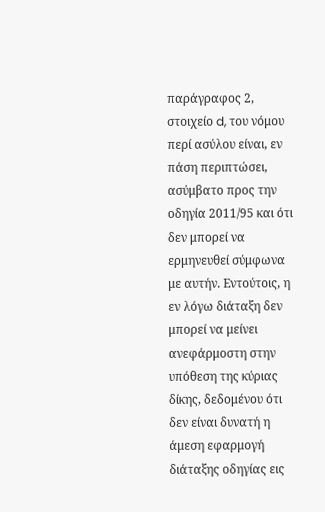παράγραφος 2, στοιχείο d, του νόμου περί ασύλου είναι, εν πάση περιπτώσει, ασύμβατο προς την οδηγία 2011/95 και ότι δεν μπορεί να ερμηνευθεί σύμφωνα με αυτήν. Εντούτοις, η εν λόγω διάταξη δεν μπορεί να μείνει ανεφάρμοστη στην υπόθεση της κύριας δίκης, δεδομένου ότι δεν είναι δυνατή η άμεση εφαρμογή διάταξης οδηγίας εις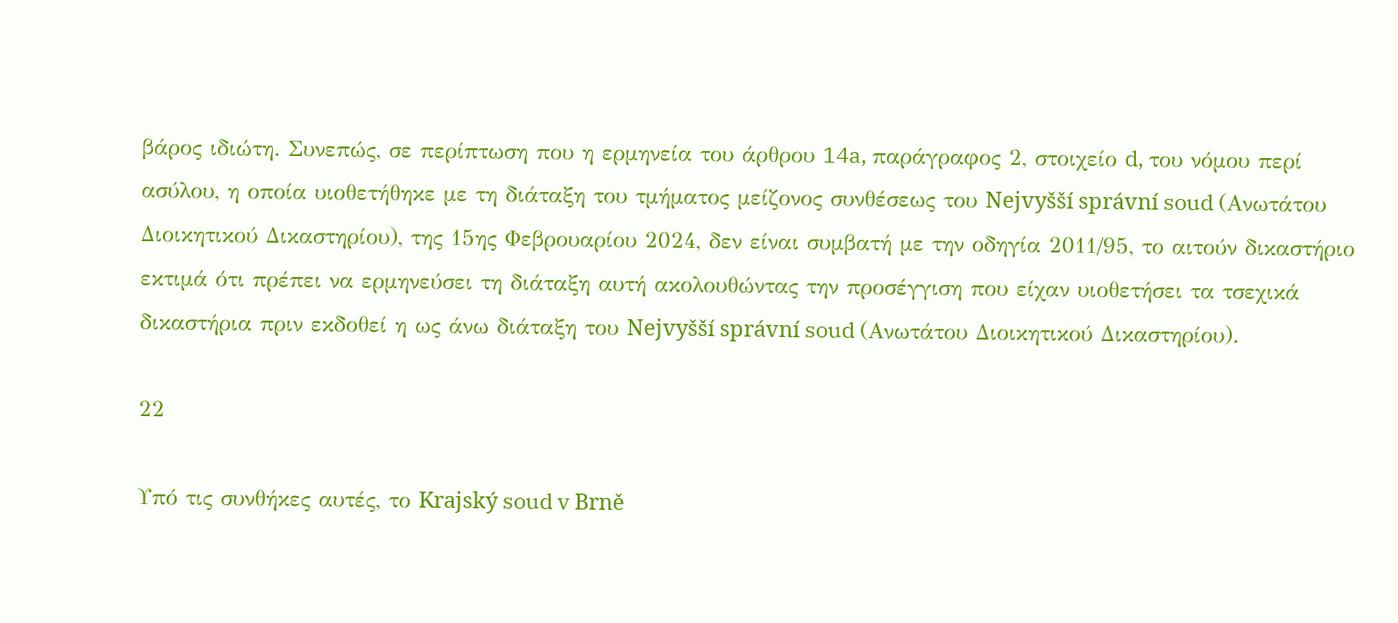βάρος ιδιώτη. Συνεπώς, σε περίπτωση που η ερμηνεία του άρθρου 14a, παράγραφος 2, στοιχείο d, του νόμου περί ασύλου, η οποία υιοθετήθηκε με τη διάταξη του τμήματος μείζονος συνθέσεως του Nejvyšší správní soud (Ανωτάτου Διοικητικού Δικαστηρίου), της 15ης Φεβρουαρίου 2024, δεν είναι συμβατή με την οδηγία 2011/95, το αιτούν δικαστήριο εκτιμά ότι πρέπει να ερμηνεύσει τη διάταξη αυτή ακολουθώντας την προσέγγιση που είχαν υιοθετήσει τα τσεχικά δικαστήρια πριν εκδοθεί η ως άνω διάταξη του Nejvyšší správní soud (Ανωτάτου Διοικητικού Δικαστηρίου).

22

Υπό τις συνθήκες αυτές, το Krajský soud v Brně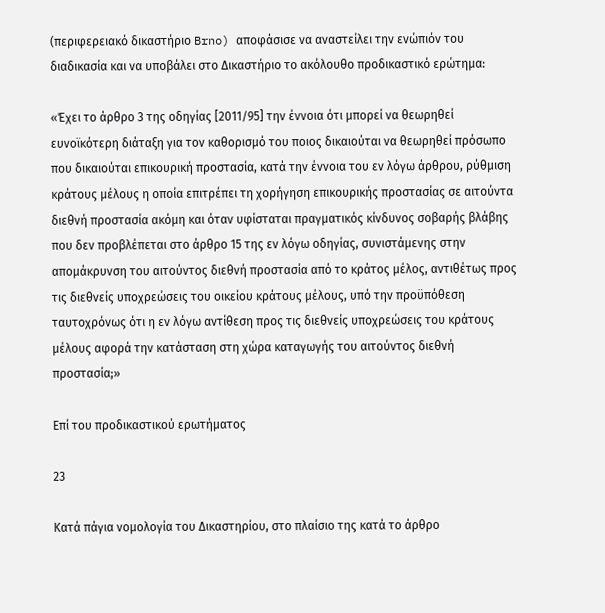(περιφερειακό δικαστήριο Brno) αποφάσισε να αναστείλει την ενώπιόν του διαδικασία και να υποβάλει στο Δικαστήριο το ακόλουθο προδικαστικό ερώτημα:

«Έχει το άρθρο 3 της οδηγίας [2011/95] την έννοια ότι μπορεί να θεωρηθεί ευνοϊκότερη διάταξη για τον καθορισμό του ποιος δικαιούται να θεωρηθεί πρόσωπο που δικαιούται επικουρική προστασία, κατά την έννοια του εν λόγω άρθρου, ρύθμιση κράτους μέλους η οποία επιτρέπει τη χορήγηση επικουρικής προστασίας σε αιτούντα διεθνή προστασία ακόμη και όταν υφίσταται πραγματικός κίνδυνος σοβαρής βλάβης που δεν προβλέπεται στο άρθρο 15 της εν λόγω οδηγίας, συνιστάμενης στην απομάκρυνση του αιτούντος διεθνή προστασία από το κράτος μέλος, αντιθέτως προς τις διεθνείς υποχρεώσεις του οικείου κράτους μέλους, υπό την προϋπόθεση ταυτοχρόνως ότι η εν λόγω αντίθεση προς τις διεθνείς υποχρεώσεις του κράτους μέλους αφορά την κατάσταση στη χώρα καταγωγής του αιτούντος διεθνή προστασία;»

Επί του προδικαστικού ερωτήματος

23

Κατά πάγια νομολογία του Δικαστηρίου, στο πλαίσιο της κατά το άρθρο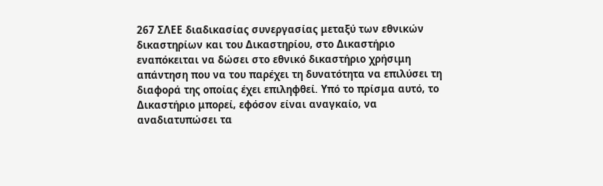267 ΣΛΕΕ διαδικασίας συνεργασίας μεταξύ των εθνικών δικαστηρίων και του Δικαστηρίου, στο Δικαστήριο εναπόκειται να δώσει στο εθνικό δικαστήριο χρήσιμη απάντηση που να του παρέχει τη δυνατότητα να επιλύσει τη διαφορά της οποίας έχει επιληφθεί. Υπό το πρίσμα αυτό, το Δικαστήριο μπορεί, εφόσον είναι αναγκαίο, να αναδιατυπώσει τα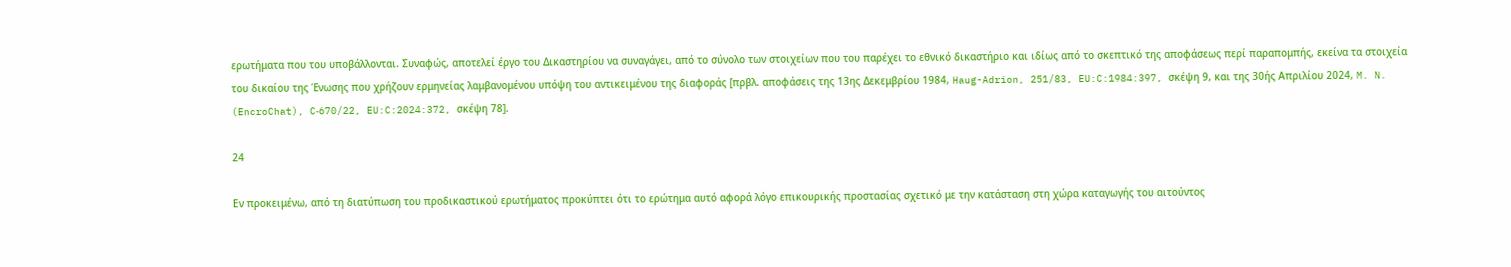ερωτήματα που του υποβάλλονται. Συναφώς, αποτελεί έργο του Δικαστηρίου να συναγάγει, από το σύνολο των στοιχείων που του παρέχει το εθνικό δικαστήριο και ιδίως από το σκεπτικό της αποφάσεως περί παραπομπής, εκείνα τα στοιχεία του δικαίου της Ένωσης που χρήζουν ερμηνείας λαμβανομένου υπόψη του αντικειμένου της διαφοράς [πρβλ. αποφάσεις της 13ης Δεκεμβρίου 1984, Haug-Adrion, 251/83, EU:C:1984:397, σκέψη 9, και της 30ής Απριλίου 2024, M. N. (EncroChat), C‑670/22, EU:C:2024:372, σκέψη 78].

24

Εν προκειμένω, από τη διατύπωση του προδικαστικού ερωτήματος προκύπτει ότι το ερώτημα αυτό αφορά λόγο επικουρικής προστασίας σχετικό με την κατάσταση στη χώρα καταγωγής του αιτούντος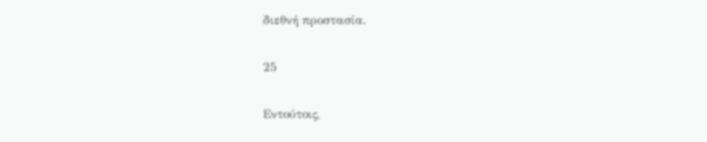διεθνή προστασία.

25

Εντούτοις,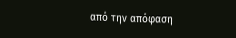από την απόφαση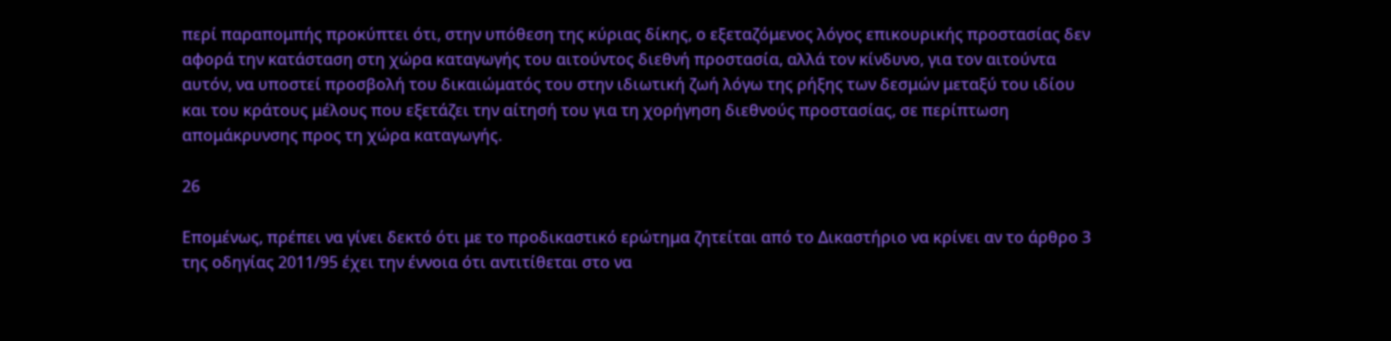περί παραπομπής προκύπτει ότι, στην υπόθεση της κύριας δίκης, ο εξεταζόμενος λόγος επικουρικής προστασίας δεν αφορά την κατάσταση στη χώρα καταγωγής του αιτούντος διεθνή προστασία, αλλά τον κίνδυνο, για τον αιτούντα αυτόν, να υποστεί προσβολή του δικαιώματός του στην ιδιωτική ζωή λόγω της ρήξης των δεσμών μεταξύ του ιδίου και του κράτους μέλους που εξετάζει την αίτησή του για τη χορήγηση διεθνούς προστασίας, σε περίπτωση απομάκρυνσης προς τη χώρα καταγωγής.

26

Επομένως, πρέπει να γίνει δεκτό ότι με το προδικαστικό ερώτημα ζητείται από το Δικαστήριο να κρίνει αν το άρθρο 3 της οδηγίας 2011/95 έχει την έννοια ότι αντιτίθεται στο να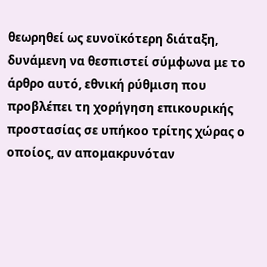θεωρηθεί ως ευνοϊκότερη διάταξη, δυνάμενη να θεσπιστεί σύμφωνα με το άρθρο αυτό, εθνική ρύθμιση που προβλέπει τη χορήγηση επικουρικής προστασίας σε υπήκοο τρίτης χώρας ο οποίος, αν απομακρυνόταν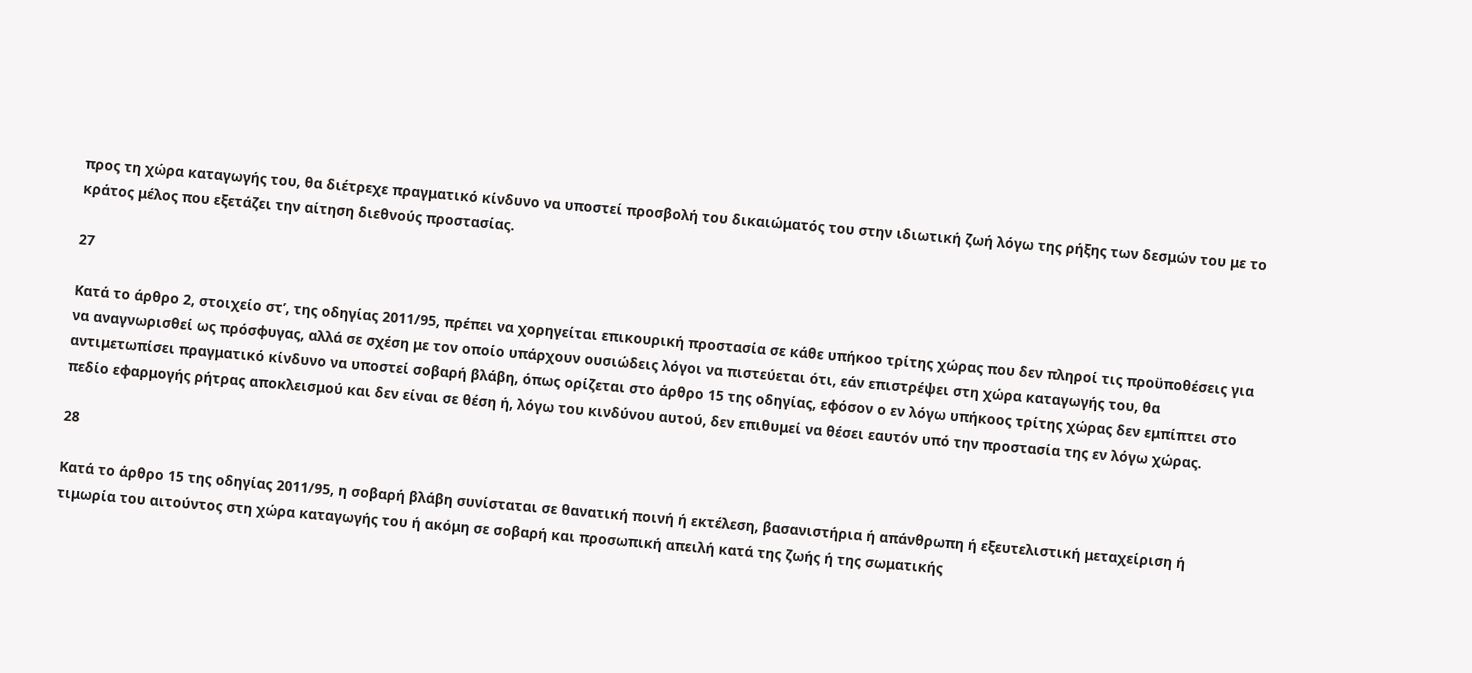προς τη χώρα καταγωγής του, θα διέτρεχε πραγματικό κίνδυνο να υποστεί προσβολή του δικαιώματός του στην ιδιωτική ζωή λόγω της ρήξης των δεσμών του με το κράτος μέλος που εξετάζει την αίτηση διεθνούς προστασίας.

27

Κατά το άρθρο 2, στοιχείο στʹ, της οδηγίας 2011/95, πρέπει να χορηγείται επικουρική προστασία σε κάθε υπήκοο τρίτης χώρας που δεν πληροί τις προϋποθέσεις για να αναγνωρισθεί ως πρόσφυγας, αλλά σε σχέση με τον οποίο υπάρχουν ουσιώδεις λόγοι να πιστεύεται ότι, εάν επιστρέψει στη χώρα καταγωγής του, θα αντιμετωπίσει πραγματικό κίνδυνο να υποστεί σοβαρή βλάβη, όπως ορίζεται στο άρθρο 15 της οδηγίας, εφόσον ο εν λόγω υπήκοος τρίτης χώρας δεν εμπίπτει στο πεδίο εφαρμογής ρήτρας αποκλεισμού και δεν είναι σε θέση ή, λόγω του κινδύνου αυτού, δεν επιθυμεί να θέσει εαυτόν υπό την προστασία της εν λόγω χώρας.

28

Κατά το άρθρο 15 της οδηγίας 2011/95, η σοβαρή βλάβη συνίσταται σε θανατική ποινή ή εκτέλεση, βασανιστήρια ή απάνθρωπη ή εξευτελιστική μεταχείριση ή τιμωρία του αιτούντος στη χώρα καταγωγής του ή ακόμη σε σοβαρή και προσωπική απειλή κατά της ζωής ή της σωματικής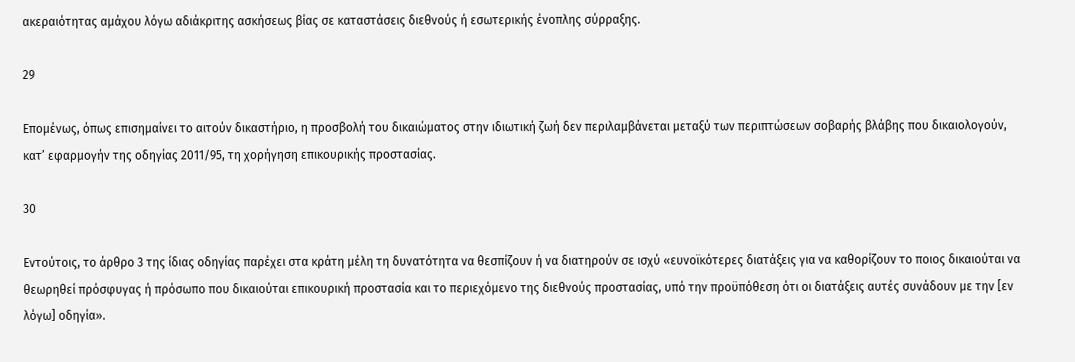ακεραιότητας αμάχου λόγω αδιάκριτης ασκήσεως βίας σε καταστάσεις διεθνούς ή εσωτερικής ένοπλης σύρραξης.

29

Επομένως, όπως επισημαίνει το αιτούν δικαστήριο, η προσβολή του δικαιώματος στην ιδιωτική ζωή δεν περιλαμβάνεται μεταξύ των περιπτώσεων σοβαρής βλάβης που δικαιολογούν, κατ’ εφαρμογήν της οδηγίας 2011/95, τη χορήγηση επικουρικής προστασίας.

30

Εντούτοις, το άρθρο 3 της ίδιας οδηγίας παρέχει στα κράτη μέλη τη δυνατότητα να θεσπίζουν ή να διατηρούν σε ισχύ «ευνοϊκότερες διατάξεις για να καθορίζουν το ποιος δικαιούται να θεωρηθεί πρόσφυγας ή πρόσωπο που δικαιούται επικουρική προστασία και το περιεχόμενο της διεθνούς προστασίας, υπό την προϋπόθεση ότι οι διατάξεις αυτές συνάδουν με την [εν λόγω] οδηγία».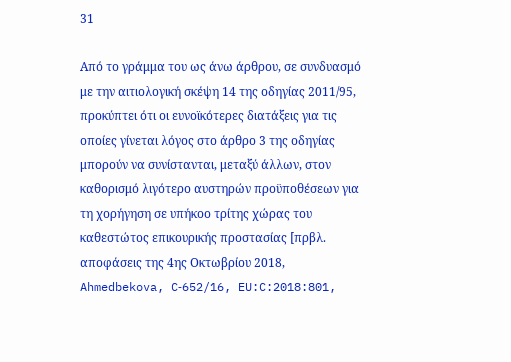31

Από το γράμμα του ως άνω άρθρου, σε συνδυασμό με την αιτιολογική σκέψη 14 της οδηγίας 2011/95, προκύπτει ότι οι ευνοϊκότερες διατάξεις για τις οποίες γίνεται λόγος στο άρθρο 3 της οδηγίας μπορούν να συνίστανται, μεταξύ άλλων, στον καθορισμό λιγότερο αυστηρών προϋποθέσεων για τη χορήγηση σε υπήκοο τρίτης χώρας του καθεστώτος επικουρικής προστασίας [πρβλ. αποφάσεις της 4ης Οκτωβρίου 2018, Ahmedbekova, C‑652/16, EU:C:2018:801,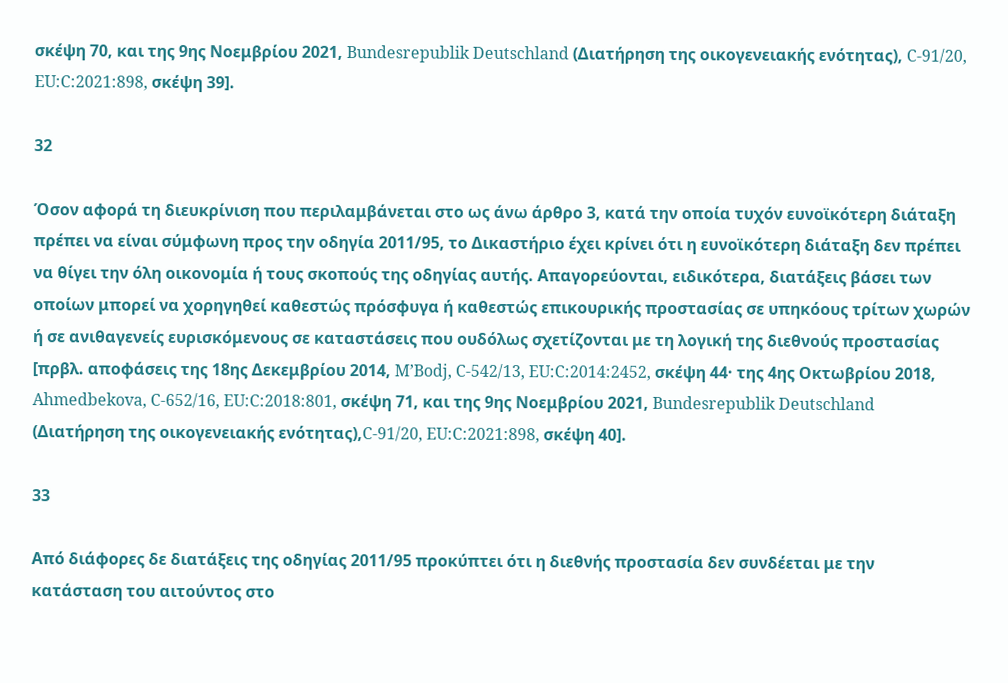σκέψη 70, και της 9ης Νοεμβρίου 2021, Bundesrepublik Deutschland (Διατήρηση της οικογενειακής ενότητας), C‑91/20, EU:C:2021:898, σκέψη 39].

32

Όσον αφορά τη διευκρίνιση που περιλαμβάνεται στο ως άνω άρθρο 3, κατά την οποία τυχόν ευνοϊκότερη διάταξη πρέπει να είναι σύμφωνη προς την οδηγία 2011/95, το Δικαστήριο έχει κρίνει ότι η ευνοϊκότερη διάταξη δεν πρέπει να θίγει την όλη οικονομία ή τους σκοπούς της οδηγίας αυτής. Απαγορεύονται, ειδικότερα, διατάξεις βάσει των οποίων μπορεί να χορηγηθεί καθεστώς πρόσφυγα ή καθεστώς επικουρικής προστασίας σε υπηκόους τρίτων χωρών ή σε ανιθαγενείς ευρισκόμενους σε καταστάσεις που ουδόλως σχετίζονται με τη λογική της διεθνούς προστασίας [πρβλ. αποφάσεις της 18ης Δεκεμβρίου 2014, M’Bodj, C‑542/13, EU:C:2014:2452, σκέψη 44· της 4ης Οκτωβρίου 2018, Ahmedbekova, C‑652/16, EU:C:2018:801, σκέψη 71, και της 9ης Νοεμβρίου 2021, Bundesrepublik Deutschland (Διατήρηση της οικογενειακής ενότητας),C‑91/20, EU:C:2021:898, σκέψη 40].

33

Από διάφορες δε διατάξεις της οδηγίας 2011/95 προκύπτει ότι η διεθνής προστασία δεν συνδέεται με την κατάσταση του αιτούντος στο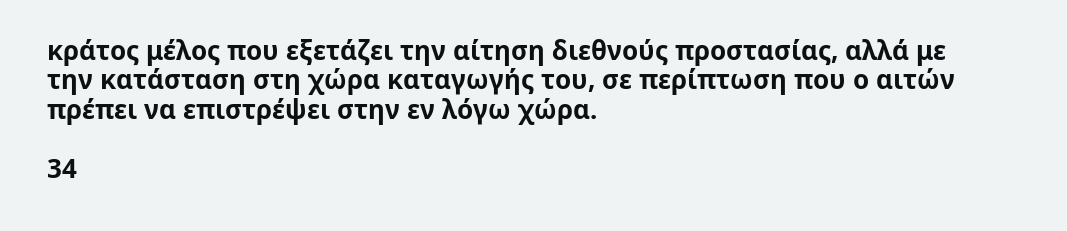κράτος μέλος που εξετάζει την αίτηση διεθνούς προστασίας, αλλά με την κατάσταση στη χώρα καταγωγής του, σε περίπτωση που ο αιτών πρέπει να επιστρέψει στην εν λόγω χώρα.

34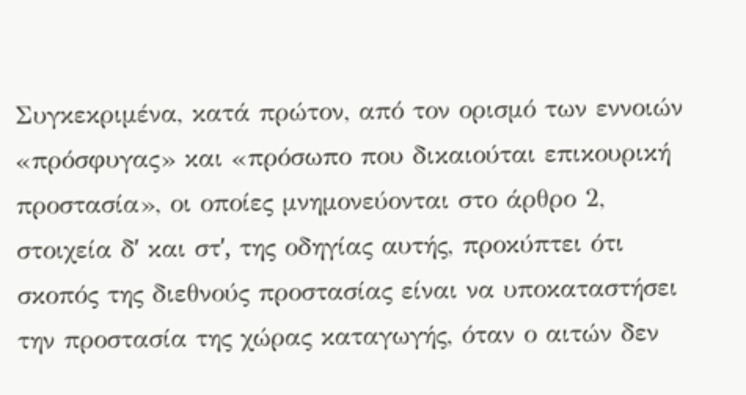Συγκεκριμένα, κατά πρώτον, από τον ορισμό των εννοιών «πρόσφυγας» και «πρόσωπο που δικαιούται επικουρική προστασία», οι οποίες μνημονεύονται στο άρθρο 2, στοιχεία δʹ και στʹ, της οδηγίας αυτής, προκύπτει ότι σκοπός της διεθνούς προστασίας είναι να υποκαταστήσει την προστασία της χώρας καταγωγής, όταν ο αιτών δεν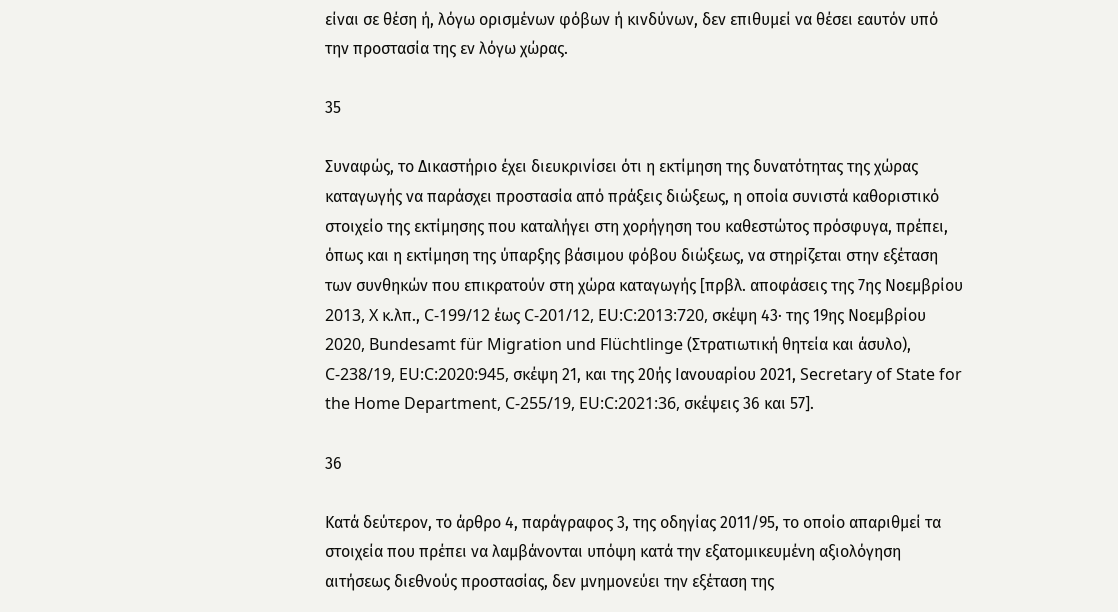είναι σε θέση ή, λόγω ορισμένων φόβων ή κινδύνων, δεν επιθυμεί να θέσει εαυτόν υπό την προστασία της εν λόγω χώρας.

35

Συναφώς, το Δικαστήριο έχει διευκρινίσει ότι η εκτίμηση της δυνατότητας της χώρας καταγωγής να παράσχει προστασία από πράξεις διώξεως, η οποία συνιστά καθοριστικό στοιχείο της εκτίμησης που καταλήγει στη χορήγηση του καθεστώτος πρόσφυγα, πρέπει, όπως και η εκτίμηση της ύπαρξης βάσιμου φόβου διώξεως, να στηρίζεται στην εξέταση των συνθηκών που επικρατούν στη χώρα καταγωγής [πρβλ. αποφάσεις της 7ης Νοεμβρίου 2013, X κ.λπ., C‑199/12 έως C‑201/12, EU:C:2013:720, σκέψη 43· της 19ης Νοεμβρίου 2020, Bundesamt für Migration und Flüchtlinge (Στρατιωτική θητεία και άσυλο), C‑238/19, EU:C:2020:945, σκέψη 21, και της 20ής Ιανουαρίου 2021, Secretary of State for the Home Department, C‑255/19, EU:C:2021:36, σκέψεις 36 και 57].

36

Κατά δεύτερον, το άρθρο 4, παράγραφος 3, της οδηγίας 2011/95, το οποίο απαριθμεί τα στοιχεία που πρέπει να λαμβάνονται υπόψη κατά την εξατομικευμένη αξιολόγηση αιτήσεως διεθνούς προστασίας, δεν μνημονεύει την εξέταση της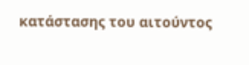κατάστασης του αιτούντος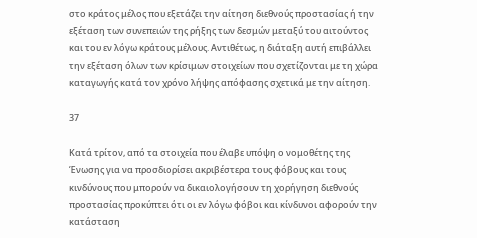στο κράτος μέλος που εξετάζει την αίτηση διεθνούς προστασίας ή την εξέταση των συνεπειών της ρήξης των δεσμών μεταξύ του αιτούντος και του εν λόγω κράτους μέλους. Αντιθέτως, η διάταξη αυτή επιβάλλει την εξέταση όλων των κρίσιμων στοιχείων που σχετίζονται με τη χώρα καταγωγής κατά τον χρόνο λήψης απόφασης σχετικά με την αίτηση.

37

Κατά τρίτον, από τα στοιχεία που έλαβε υπόψη ο νομοθέτης της Ένωσης για να προσδιορίσει ακριβέστερα τους φόβους και τους κινδύνους που μπορούν να δικαιολογήσουν τη χορήγηση διεθνούς προστασίας προκύπτει ότι οι εν λόγω φόβοι και κίνδυνοι αφορούν την κατάσταση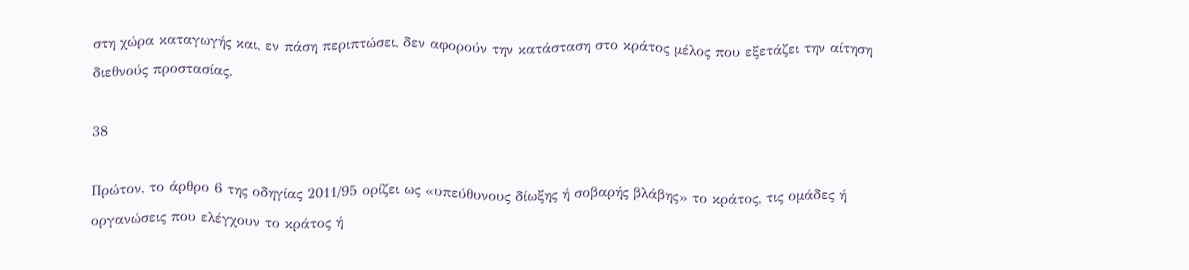στη χώρα καταγωγής και, εν πάση περιπτώσει, δεν αφορούν την κατάσταση στο κράτος μέλος που εξετάζει την αίτηση διεθνούς προστασίας.

38

Πρώτον, το άρθρο 6 της οδηγίας 2011/95 ορίζει ως «υπεύθυνους δίωξης ή σοβαρής βλάβης» το κράτος, τις ομάδες ή οργανώσεις που ελέγχουν το κράτος ή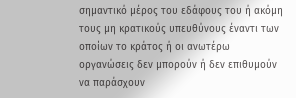σημαντικό μέρος του εδάφους του ή ακόμη τους μη κρατικούς υπευθύνους έναντι των οποίων το κράτος ή οι ανωτέρω οργανώσεις δεν μπορούν ή δεν επιθυμούν να παράσχουν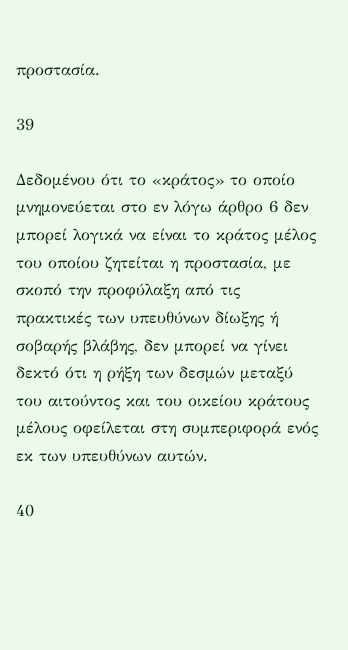προστασία.

39

Δεδομένου ότι το «κράτος» το οποίο μνημονεύεται στο εν λόγω άρθρο 6 δεν μπορεί λογικά να είναι το κράτος μέλος του οποίου ζητείται η προστασία, με σκοπό την προφύλαξη από τις πρακτικές των υπευθύνων δίωξης ή σοβαρής βλάβης, δεν μπορεί να γίνει δεκτό ότι η ρήξη των δεσμών μεταξύ του αιτούντος και του οικείου κράτους μέλους οφείλεται στη συμπεριφορά ενός εκ των υπευθύνων αυτών.

40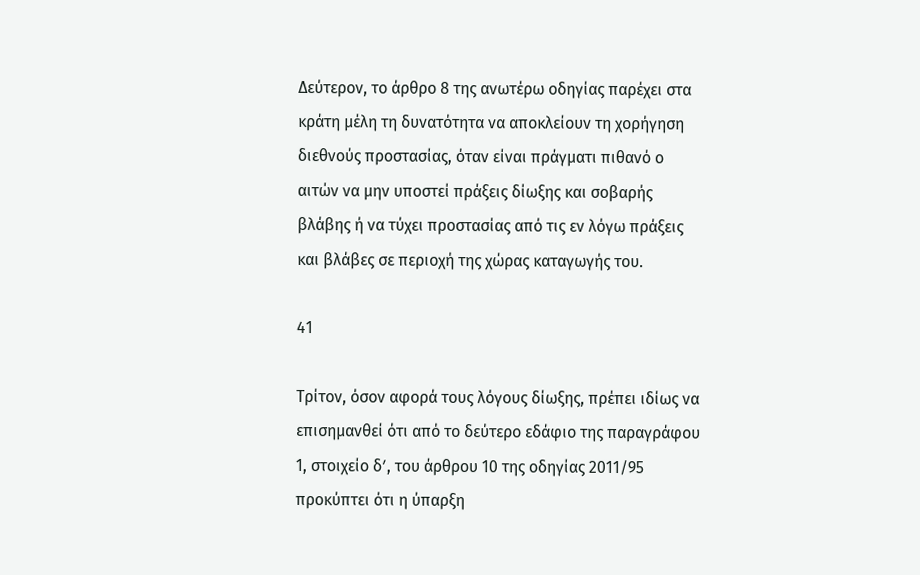Δεύτερον, το άρθρο 8 της ανωτέρω οδηγίας παρέχει στα κράτη μέλη τη δυνατότητα να αποκλείουν τη χορήγηση διεθνούς προστασίας, όταν είναι πράγματι πιθανό ο αιτών να μην υποστεί πράξεις δίωξης και σοβαρής βλάβης ή να τύχει προστασίας από τις εν λόγω πράξεις και βλάβες σε περιοχή της χώρας καταγωγής του.

41

Τρίτον, όσον αφορά τους λόγους δίωξης, πρέπει ιδίως να επισημανθεί ότι από το δεύτερο εδάφιο της παραγράφου 1, στοιχείο δʹ, του άρθρου 10 της οδηγίας 2011/95 προκύπτει ότι η ύπαρξη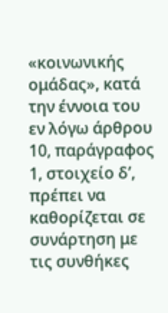«κοινωνικής ομάδας», κατά την έννοια του εν λόγω άρθρου 10, παράγραφος 1, στοιχείο δʹ, πρέπει να καθορίζεται σε συνάρτηση με τις συνθήκες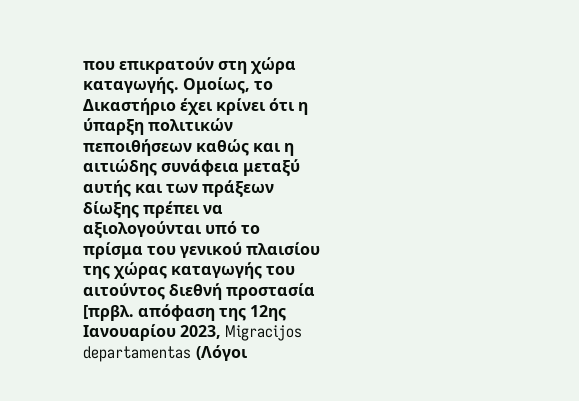που επικρατούν στη χώρα καταγωγής. Ομοίως, το Δικαστήριο έχει κρίνει ότι η ύπαρξη πολιτικών πεποιθήσεων καθώς και η αιτιώδης συνάφεια μεταξύ αυτής και των πράξεων δίωξης πρέπει να αξιολογούνται υπό το πρίσμα του γενικού πλαισίου της χώρας καταγωγής του αιτούντος διεθνή προστασία [πρβλ. απόφαση της 12ης Ιανουαρίου 2023, Migracijos departamentas (Λόγοι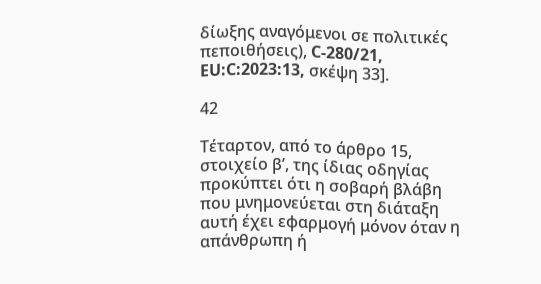δίωξης αναγόμενοι σε πολιτικές πεποιθήσεις), C‑280/21, EU:C:2023:13, σκέψη 33].

42

Τέταρτον, από το άρθρο 15, στοιχείο βʹ, της ίδιας οδηγίας προκύπτει ότι η σοβαρή βλάβη που μνημονεύεται στη διάταξη αυτή έχει εφαρμογή μόνον όταν η απάνθρωπη ή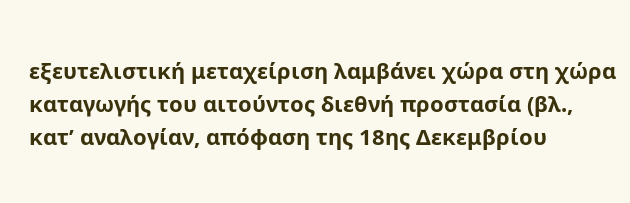εξευτελιστική μεταχείριση λαμβάνει χώρα στη χώρα καταγωγής του αιτούντος διεθνή προστασία (βλ., κατ’ αναλογίαν, απόφαση της 18ης Δεκεμβρίου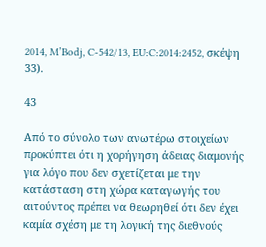2014, M’Bodj, C‑542/13, EU:C:2014:2452, σκέψη 33).

43

Από το σύνολο των ανωτέρω στοιχείων προκύπτει ότι η χορήγηση άδειας διαμονής για λόγο που δεν σχετίζεται με την κατάσταση στη χώρα καταγωγής του αιτούντος πρέπει να θεωρηθεί ότι δεν έχει καμία σχέση με τη λογική της διεθνούς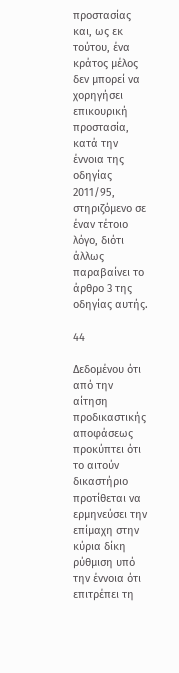προστασίας και, ως εκ τούτου, ένα κράτος μέλος δεν μπορεί να χορηγήσει επικουρική προστασία, κατά την έννοια της οδηγίας 2011/95, στηριζόμενο σε έναν τέτοιο λόγο, διότι άλλως παραβαίνει το άρθρο 3 της οδηγίας αυτής.

44

Δεδομένου ότι από την αίτηση προδικαστικής αποφάσεως προκύπτει ότι το αιτούν δικαστήριο προτίθεται να ερμηνεύσει την επίμαχη στην κύρια δίκη ρύθμιση υπό την έννοια ότι επιτρέπει τη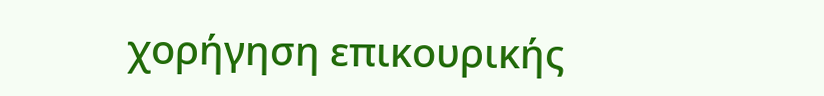χορήγηση επικουρικής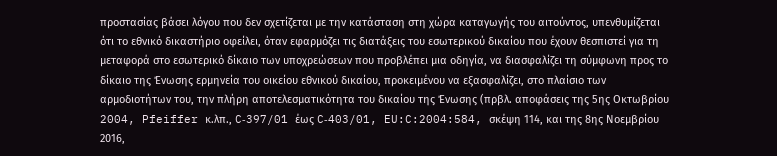προστασίας βάσει λόγου που δεν σχετίζεται με την κατάσταση στη χώρα καταγωγής του αιτούντος, υπενθυμίζεται ότι το εθνικό δικαστήριο οφείλει, όταν εφαρμόζει τις διατάξεις του εσωτερικού δικαίου που έχουν θεσπιστεί για τη μεταφορά στο εσωτερικό δίκαιο των υποχρεώσεων που προβλέπει μια οδηγία, να διασφαλίζει τη σύμφωνη προς το δίκαιο της Ένωσης ερμηνεία του οικείου εθνικού δικαίου, προκειμένου να εξασφαλίζει, στο πλαίσιο των αρμοδιοτήτων του, την πλήρη αποτελεσματικότητα του δικαίου της Ένωσης (πρβλ. αποφάσεις της 5ης Οκτωβρίου 2004, Pfeiffer κ.λπ., C‑397/01 έως C‑403/01, EU:C:2004:584, σκέψη 114, και της 8ης Νοεμβρίου 2016,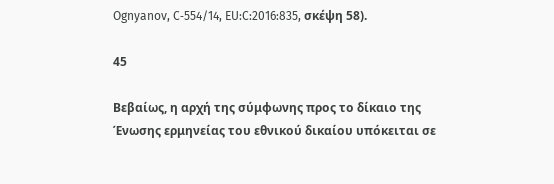Ognyanov, C‑554/14, EU:C:2016:835, σκέψη 58).

45

Βεβαίως, η αρχή της σύμφωνης προς το δίκαιο της Ένωσης ερμηνείας του εθνικού δικαίου υπόκειται σε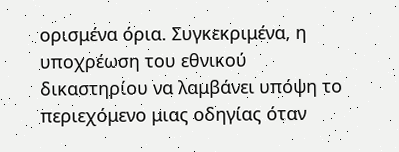ορισμένα όρια. Συγκεκριμένα, η υποχρέωση του εθνικού δικαστηρίου να λαμβάνει υπόψη το περιεχόμενο μιας οδηγίας όταν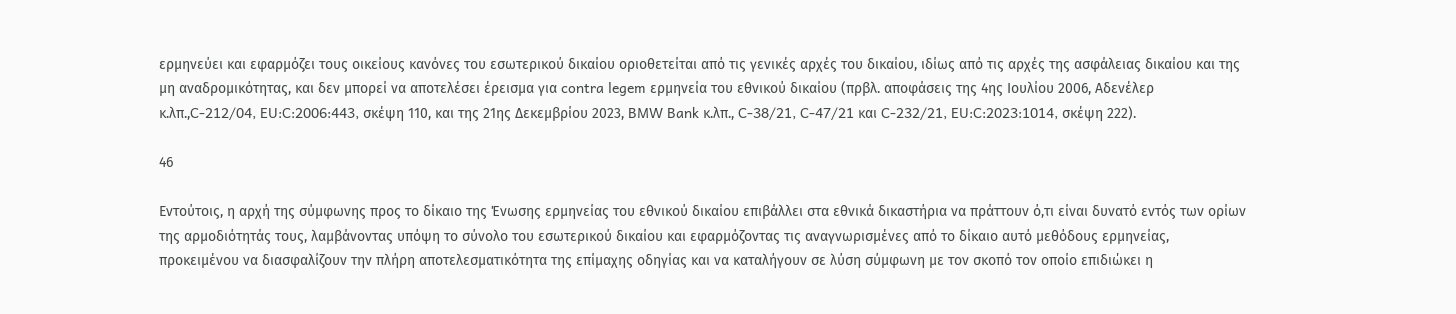ερμηνεύει και εφαρμόζει τους οικείους κανόνες του εσωτερικού δικαίου οριοθετείται από τις γενικές αρχές του δικαίου, ιδίως από τις αρχές της ασφάλειας δικαίου και της μη αναδρομικότητας, και δεν μπορεί να αποτελέσει έρεισμα για contra legem ερμηνεία του εθνικού δικαίου (πρβλ. αποφάσεις της 4ης Ιουλίου 2006, Αδενέλερ κ.λπ.,C‑212/04, EU:C:2006:443, σκέψη 110, και της 21ης Δεκεμβρίου 2023, BMW Bank κ.λπ., C‑38/21, C‑47/21 και C‑232/21, EU:C:2023:1014, σκέψη 222).

46

Εντούτοις, η αρχή της σύμφωνης προς το δίκαιο της Ένωσης ερμηνείας του εθνικού δικαίου επιβάλλει στα εθνικά δικαστήρια να πράττουν ό,τι είναι δυνατό εντός των ορίων της αρμοδιότητάς τους, λαμβάνοντας υπόψη το σύνολο του εσωτερικού δικαίου και εφαρμόζοντας τις αναγνωρισμένες από το δίκαιο αυτό μεθόδους ερμηνείας, προκειμένου να διασφαλίζουν την πλήρη αποτελεσματικότητα της επίμαχης οδηγίας και να καταλήγουν σε λύση σύμφωνη με τον σκοπό τον οποίο επιδιώκει η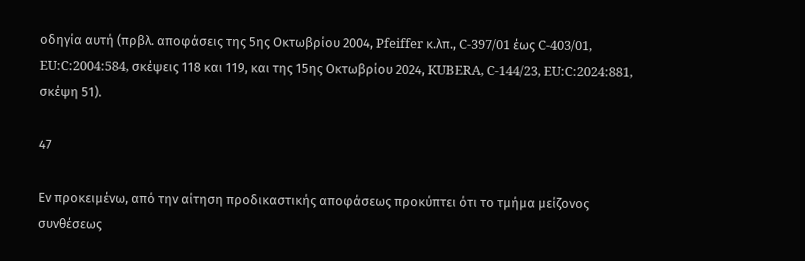οδηγία αυτή (πρβλ. αποφάσεις της 5ης Οκτωβρίου 2004, Pfeiffer κ.λπ., C‑397/01 έως C‑403/01, EU:C:2004:584, σκέψεις 118 και 119, και της 15ης Οκτωβρίου 2024, KUBERA, C‑144/23, EU:C:2024:881, σκέψη 51).

47

Εν προκειμένω, από την αίτηση προδικαστικής αποφάσεως προκύπτει ότι το τμήμα μείζονος συνθέσεως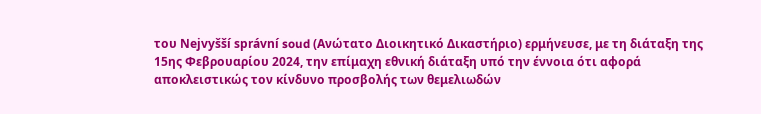του Nejvyšší správní soud (Ανώτατο Διοικητικό Δικαστήριο) ερμήνευσε, με τη διάταξη της 15ης Φεβρουαρίου 2024, την επίμαχη εθνική διάταξη υπό την έννοια ότι αφορά αποκλειστικώς τον κίνδυνο προσβολής των θεμελιωδών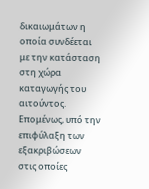δικαιωμάτων η οποία συνδέεται με την κατάσταση στη χώρα καταγωγής του αιτούντος. Επομένως, υπό την επιφύλαξη των εξακριβώσεων στις οποίες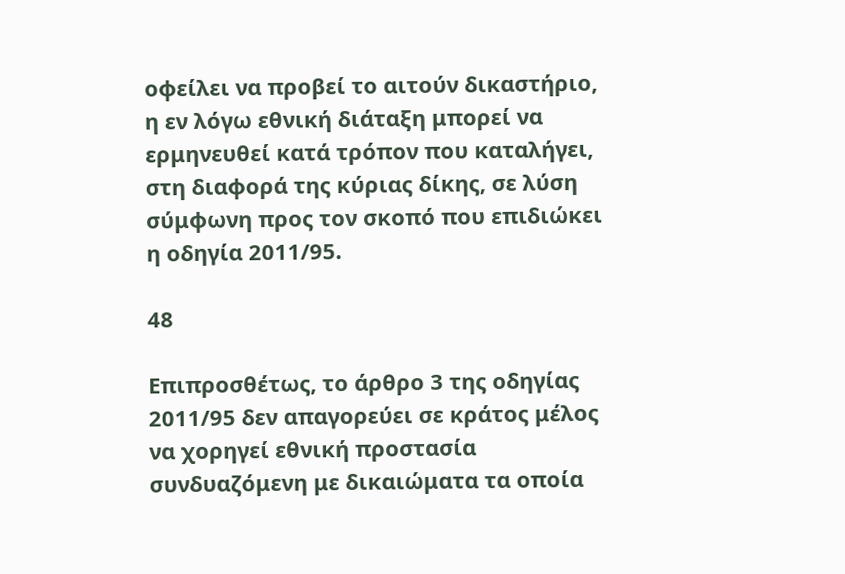οφείλει να προβεί το αιτούν δικαστήριο, η εν λόγω εθνική διάταξη μπορεί να ερμηνευθεί κατά τρόπον που καταλήγει, στη διαφορά της κύριας δίκης, σε λύση σύμφωνη προς τον σκοπό που επιδιώκει η οδηγία 2011/95.

48

Επιπροσθέτως, το άρθρο 3 της οδηγίας 2011/95 δεν απαγορεύει σε κράτος μέλος να χορηγεί εθνική προστασία συνδυαζόμενη με δικαιώματα τα οποία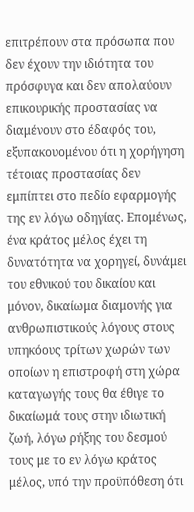επιτρέπουν στα πρόσωπα που δεν έχουν την ιδιότητα του πρόσφυγα και δεν απολαύουν επικουρικής προστασίας να διαμένουν στο έδαφός του, εξυπακουομένου ότι η χορήγηση τέτοιας προστασίας δεν εμπίπτει στο πεδίο εφαρμογής της εν λόγω οδηγίας. Επομένως, ένα κράτος μέλος έχει τη δυνατότητα να χορηγεί, δυνάμει του εθνικού του δικαίου και μόνον, δικαίωμα διαμονής για ανθρωπιστικούς λόγους στους υπηκόους τρίτων χωρών των οποίων η επιστροφή στη χώρα καταγωγής τους θα έθιγε το δικαίωμά τους στην ιδιωτική ζωή, λόγω ρήξης του δεσμού τους με το εν λόγω κράτος μέλος, υπό την προϋπόθεση ότι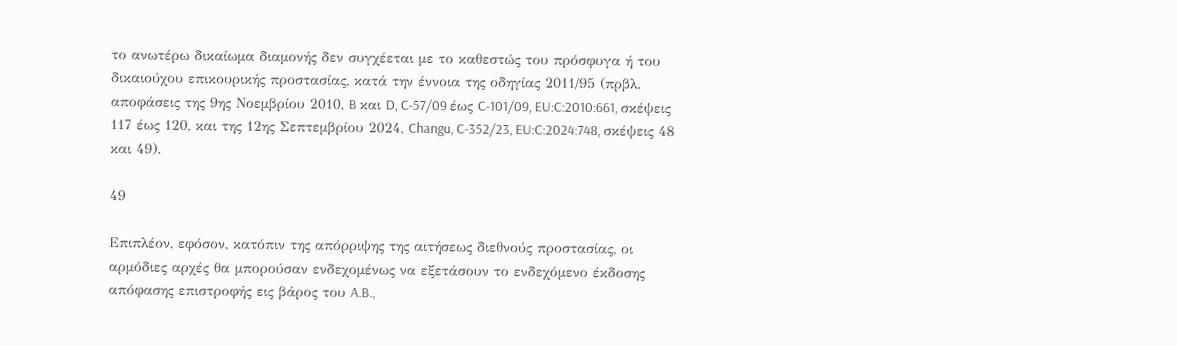το ανωτέρω δικαίωμα διαμονής δεν συγχέεται με το καθεστώς του πρόσφυγα ή του δικαιούχου επικουρικής προστασίας, κατά την έννοια της οδηγίας 2011/95 (πρβλ. αποφάσεις της 9ης Νοεμβρίου 2010, B και D, C‑57/09 έως C‑101/09, EU:C:2010:661, σκέψεις 117 έως 120, και της 12ης Σεπτεμβρίου 2024, Changu, C‑352/23, EU:C:2024:748, σκέψεις 48 και 49).

49

Επιπλέον, εφόσον, κατόπιν της απόρριψης της αιτήσεως διεθνούς προστασίας, οι αρμόδιες αρχές θα μπορούσαν ενδεχομένως να εξετάσουν το ενδεχόμενο έκδοσης απόφασης επιστροφής εις βάρος του A.B.,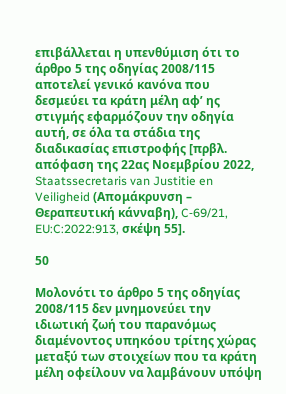επιβάλλεται η υπενθύμιση ότι το άρθρο 5 της οδηγίας 2008/115 αποτελεί γενικό κανόνα που δεσμεύει τα κράτη μέλη αφ’ ης στιγμής εφαρμόζουν την οδηγία αυτή, σε όλα τα στάδια της διαδικασίας επιστροφής [πρβλ. απόφαση της 22ας Νοεμβρίου 2022, Staatssecretaris van Justitie en Veiligheid (Απομάκρυνση – Θεραπευτική κάνναβη), C‑69/21, EU:C:2022:913, σκέψη 55].

50

Μολονότι το άρθρο 5 της οδηγίας 2008/115 δεν μνημονεύει την ιδιωτική ζωή του παρανόμως διαμένοντος υπηκόου τρίτης χώρας μεταξύ των στοιχείων που τα κράτη μέλη οφείλουν να λαμβάνουν υπόψη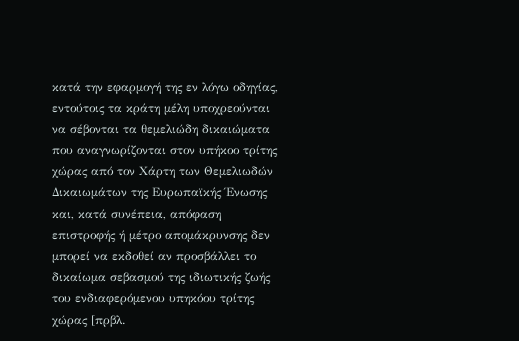κατά την εφαρμογή της εν λόγω οδηγίας, εντούτοις τα κράτη μέλη υποχρεούνται να σέβονται τα θεμελιώδη δικαιώματα που αναγνωρίζονται στον υπήκοο τρίτης χώρας από τον Χάρτη των Θεμελιωδών Δικαιωμάτων της Ευρωπαϊκής Ένωσης και, κατά συνέπεια, απόφαση επιστροφής ή μέτρο απομάκρυνσης δεν μπορεί να εκδοθεί αν προσβάλλει το δικαίωμα σεβασμού της ιδιωτικής ζωής του ενδιαφερόμενου υπηκόου τρίτης χώρας [πρβλ.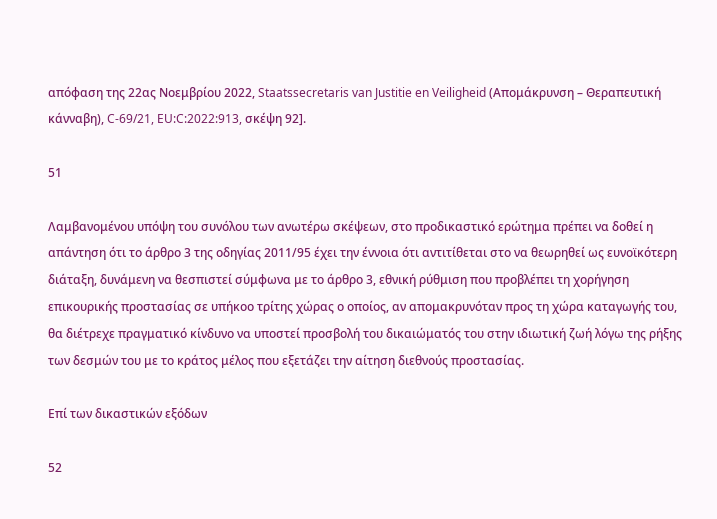απόφαση της 22ας Νοεμβρίου 2022, Staatssecretaris van Justitie en Veiligheid (Απομάκρυνση – Θεραπευτική κάνναβη), C‑69/21, EU:C:2022:913, σκέψη 92].

51

Λαμβανομένου υπόψη του συνόλου των ανωτέρω σκέψεων, στο προδικαστικό ερώτημα πρέπει να δοθεί η απάντηση ότι το άρθρο 3 της οδηγίας 2011/95 έχει την έννοια ότι αντιτίθεται στο να θεωρηθεί ως ευνοϊκότερη διάταξη, δυνάμενη να θεσπιστεί σύμφωνα με το άρθρο 3, εθνική ρύθμιση που προβλέπει τη χορήγηση επικουρικής προστασίας σε υπήκοο τρίτης χώρας ο οποίος, αν απομακρυνόταν προς τη χώρα καταγωγής του, θα διέτρεχε πραγματικό κίνδυνο να υποστεί προσβολή του δικαιώματός του στην ιδιωτική ζωή λόγω της ρήξης των δεσμών του με το κράτος μέλος που εξετάζει την αίτηση διεθνούς προστασίας.

Επί των δικαστικών εξόδων

52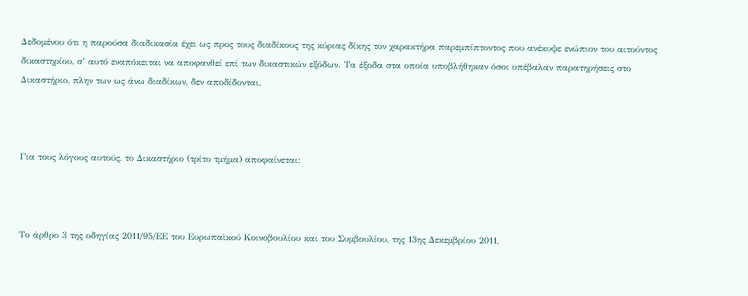Δεδομένου ότι η παρούσα διαδικασία έχει ως προς τους διαδίκους της κύριας δίκης τον χαρακτήρα παρεμπίπτοντος που ανέκυψε ενώπιον του αιτούντος δικαστηρίου, σ’ αυτό εναπόκειται να αποφανθεί επί των δικαστικών εξόδων. Τα έξοδα στα οποία υποβλήθηκαν όσοι υπέβαλαν παρατηρήσεις στο Δικαστήριο, πλην των ως άνω διαδίκων, δεν αποδίδονται.



Για τους λόγους αυτούς, το Δικαστήριο (τρίτο τμήμα) αποφαίνεται:



Το άρθρο 3 της οδηγίας 2011/95/ΕΕ του Ευρωπαϊκού Κοινοβουλίου και του Συμβουλίου, της 13ης Δεκεμβρίου 2011,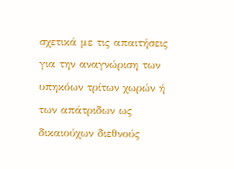σχετικά με τις απαιτήσεις για την αναγνώριση των υπηκόων τρίτων χωρών ή των απάτριδων ως δικαιούχων διεθνούς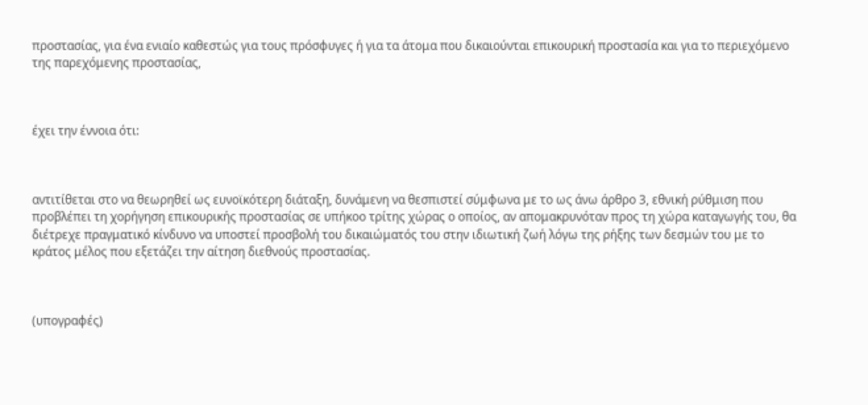προστασίας, για ένα ενιαίο καθεστώς για τους πρόσφυγες ή για τα άτομα που δικαιούνται επικουρική προστασία και για το περιεχόμενο της παρεχόμενης προστασίας,



έχει την έννοια ότι:



αντιτίθεται στο να θεωρηθεί ως ευνοϊκότερη διάταξη, δυνάμενη να θεσπιστεί σύμφωνα με το ως άνω άρθρο 3, εθνική ρύθμιση που προβλέπει τη χορήγηση επικουρικής προστασίας σε υπήκοο τρίτης χώρας ο οποίος, αν απομακρυνόταν προς τη χώρα καταγωγής του, θα διέτρεχε πραγματικό κίνδυνο να υποστεί προσβολή του δικαιώματός του στην ιδιωτική ζωή λόγω της ρήξης των δεσμών του με το κράτος μέλος που εξετάζει την αίτηση διεθνούς προστασίας.



(υπογραφές)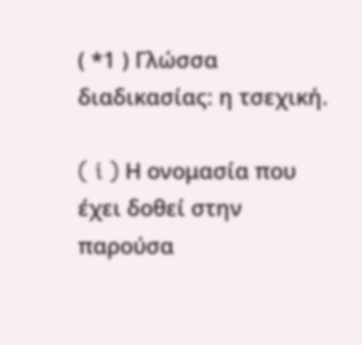( *1 ) Γλώσσα διαδικασίας: η τσεχική.

( i ) Η ονομασία που έχει δοθεί στην παρούσα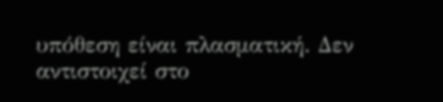υπόθεση είναι πλασματική. Δεν αντιστοιχεί στο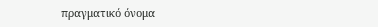πραγματικό όνομα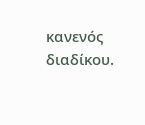κανενός διαδίκου.